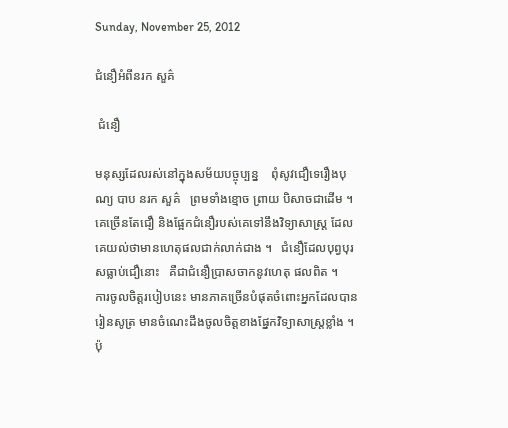Sunday, November 25, 2012

ជំនឿអំពីនរក សួគ៌

 ជំនឿ

មនុស្សដែលរស់នៅក្នុងសម័យបច្ចុប្បន្ន    ពុំសូវជឿទេរឿងបុណ្យ បាប នរក សួគ៌   ព្រមទាំងខ្មោច ព្រាយ បិសាចជាដើម ។ គេច្រើនតែជឿ និងផ្អែកជំនឿរបស់គេទៅនឹងវិទ្យាសាស្ត្រ ដែលគេយល់ថាមានហេតុផលជាក់លាក់ជាង ។   ជំនឿដែលបុព្វបុរសធ្លាប់ជឿនោះ   គឺជាជំនឿប្រាសចាកនូវហេតុ ផលពិត ។
ការចូលចិត្តរបៀបនេះ មានភាគច្រើនបំផុតចំពោះអ្នកដែលបានរៀនសូត្រ មានចំណេះដឹងចូលចិត្តខាងផ្នែកវិទ្យាសាស្ត្រខ្លាំង ។ ប៉ុ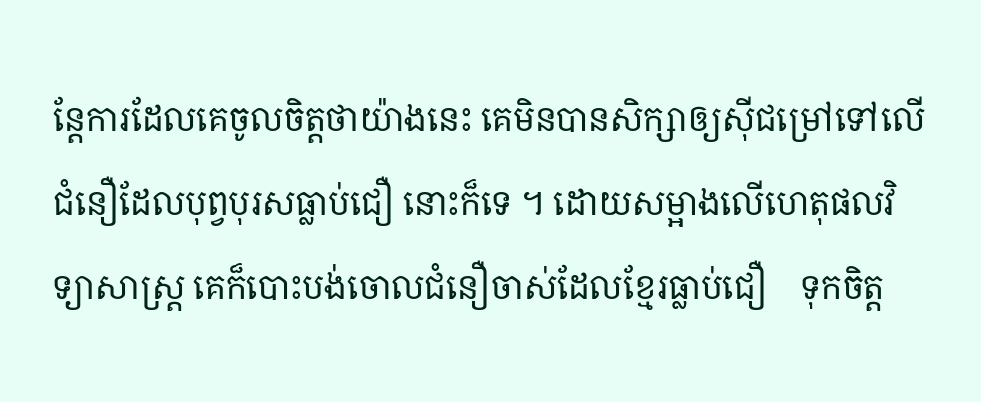ន្តែការដែលគេចូលចិត្តថាយ៉ាងនេះ គេមិនបានសិក្សាឲ្យស៊ីជម្រៅទៅលើជំនឿដែលបុព្វបុរសធ្លាប់ជឿ នោះក៏ទេ ។ ដោយសម្អាងលើហេតុផលវិទ្យាសាស្ត្រ គេក៏បោះបង់ចោលជំនឿចាស់ដែលខ្មែរធ្លាប់ជឿ    ទុកចិត្ត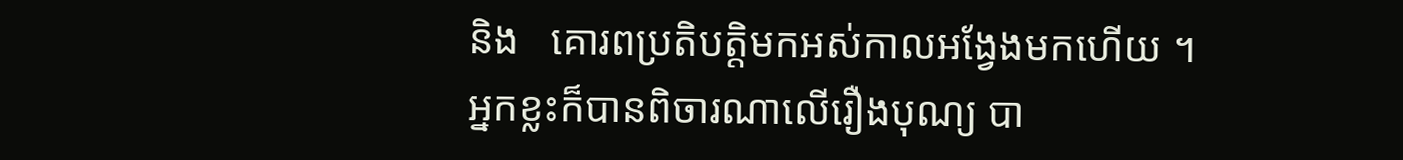និង   គោរពប្រតិបត្តិមកអស់កាលអង្វែងមកហើយ ។
អ្នកខ្លះក៏បានពិចារណាលើរឿងបុណ្យ បា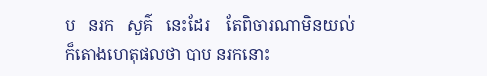ប   នរក   សួគ៌   នេះដែរ    តែពិចារណាមិនយល់   ក៏តោងហេតុផលថា បាប នរកនោះ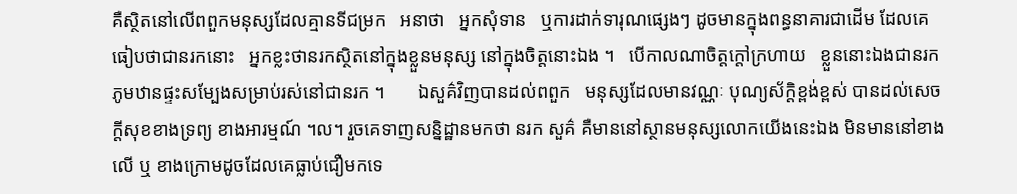គឺស្ថិតនៅលើពពួកមនុស្សដែលគ្មានទីជម្រក   អនាថា   អ្នកសុំទាន   ឬការដាក់ទារុណផ្សេងៗ ដូចមានក្នុងពន្ធនាគារជាដើម ដែលគេធៀបថាជានរកនោះ   អ្នកខ្លះថានរកស្ថិតនៅក្នុងខ្លួនមនុស្ស នៅក្នុងចិត្តនោះឯង ។   បើកាលណាចិត្តក្ដៅក្រហាយ   ខ្លួននោះឯងជានរក ភូមឋានផ្ទះសម្បែងសម្រាប់រស់នៅជានរក ។       ឯសួគ៌វិញបានដល់ពពួក   មនុស្សដែលមានវណ្ណៈ បុណ្យស័ក្ដិខ្ពង់ខ្ពស់ បានដល់សេចក្ដីសុខខាងទ្រព្យ ខាងអារម្មណ៍ ។ល។ រួចគេទាញសន្និដ្ឋានមកថា នរក សួគ៌ គឺមាននៅស្ថានមនុស្សលោកយើងនេះឯង មិនមាននៅខាងលើ ឬ ខាងក្រោមដូចដែលគេធ្លាប់ជឿមកទេ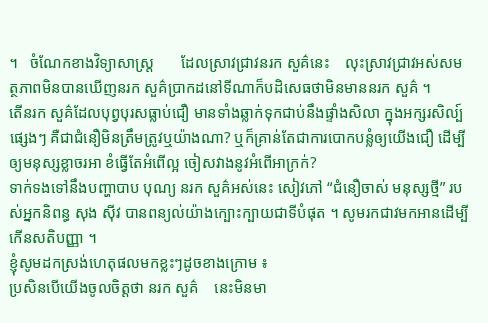។   ចំណែកខាងវិទ្យាសាស្ត្រ       ដែលស្រាវជ្រាវនរក សួគ៌នេះ    លុះស្រាវជ្រាវអស់សមត្ថភាពមិនបានឃើញនរក សួគ៌ប្រាកដនៅទីណាក៏បដិសេធថាមិនមាននរក សួគ៌ ។
តើនរក សួគ៌ដែលបុព្វបុរសធ្លាប់ជឿ មានទាំងឆ្លាក់ទុកជាប់នឹងផ្ទាំងសិលា ក្នុងអក្សរសិល្ប៍ផ្សេងៗ គឺជាជំនឿមិនត្រឹមត្រូវឬយ៉ាងណា? ឬក៏គ្រាន់តែជាការបោកបន្លំឲ្យយើងជឿ ដើម្បីឲ្យមនុស្សខ្លាចរអា ខំធ្វើតែអំពើល្អ ចៀសវាងនូវអំពើអាក្រក់?
ទាក់ទងទៅនឹងបញ្ហាបាប បុណ្យ នរក សួគ៌អស់នេះ សៀវភៅ “ជំនឿចាស់ មនុស្សថ្មី” របស់អ្នកនិពន្ធ សុង ស៊ីវ បានពន្យល់យ៉ាងក្បោះក្បាយជាទីបំផុត ។ សូមរកជាវមកអានដើម្បីកើនសតិបញ្ញា ។
ខ្ញុំសូមដកស្រង់ហេតុផលមកខ្លះៗដូចខាងក្រោម ៖
ប្រសិនបើយើងចូលចិត្តថា នរក សួគ៌    នេះមិនមា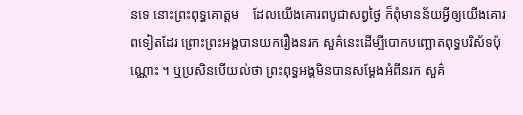នទេ នោះព្រះពុទ្ធគោត្ដម    ដែលយើងគោរពបូជាសព្វថ្ងៃ ក៏ពុំមានន័យអ្វីឲ្យយើងគោរពទៀតដែរ ព្រោះព្រះអង្គបានយករឿងនរក សួគ៌នេះដើម្បីបោកបញ្ឆោតពុទ្ធបរិស័ទប៉ុណ្ណោះ ។ ឬប្រសិនបើយល់ថា ព្រះពុទ្ធអង្គមិនបានសម្ដែងអំពីនរក សួគ៌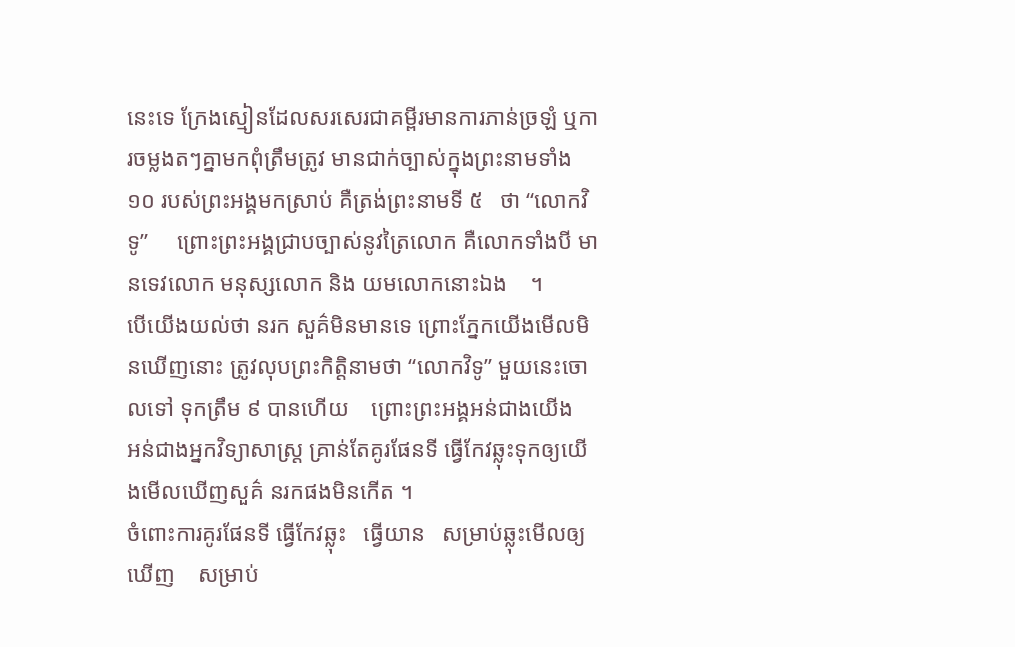នេះទេ ក្រែងស្មៀនដែលសរសេរជាគម្ពីរមានការភាន់ច្រឡំ ឬការចម្លងតៗគ្នាមកពុំត្រឹមត្រូវ មានជាក់ច្បាស់ក្នុងព្រះនាមទាំង ១០ របស់ព្រះអង្គមកស្រាប់ គឺត្រង់ព្រះនាមទី ៥   ថា “លោកវិទូ”     ព្រោះព្រះអង្គជ្រាបច្បាស់នូវត្រៃលោក គឺលោកទាំងបី មានទេវលោក មនុស្សលោក និង យមលោកនោះឯង    ។
បើយើងយល់ថា នរក សួគ៌មិនមានទេ ព្រោះភ្នែកយើងមើលមិនឃើញនោះ ត្រូវលុបព្រះកិត្តិនាមថា “លោកវិទូ” មួយនេះចោលទៅ ទុកត្រឹម ៩ បានហើយ    ព្រោះព្រះអង្គអន់ជាងយើង     អន់ជាងអ្នកវិទ្យាសាស្ត្រ គ្រាន់តែគូរផែនទី ធ្វើកែវឆ្លុះទុកឲ្យយើងមើលឃើញសួគ៌ នរកផងមិនកើត ។
ចំពោះការគូរផែនទី ធ្វើកែវឆ្លុះ   ធ្វើយាន   សម្រាប់ឆ្លុះមើលឲ្យឃើញ    សម្រាប់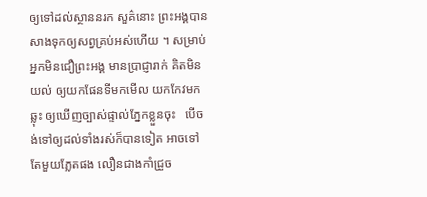ឲ្យទៅដល់ស្ថាននរក សួគ៌នោះ ព្រះអង្គបានសាងទុកឲ្យសព្វគ្រប់អស់ហើយ ។ សម្រាប់អ្នកមិនជឿព្រះអង្គ មានប្រាជ្ញារាក់ គិតមិនយល់ ឲ្យយកផែនទីមកមើល យកកែវមកឆ្លុះ ឲ្យឃើញច្បាស់ផ្ទាល់ភ្នែកខ្លួនចុះ   បើចង់ទៅឲ្យដល់ទាំងរស់ក៏បានទៀត អាចទៅតែមួយភ្លែតផង លឿនជាងកាំជ្រួច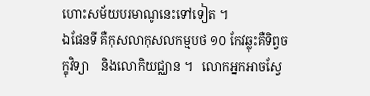ហោះសម័យបរមាណូនេះទៅទៀត ។
ឯផែនទី គឺកុសលាកុសលកម្មបថ ១០ កែវឆ្លុះគឺទិព្វចក្ខុវិទ្យា    និងលោកិយជ្ឈាន ។   លោកអ្នកអាចស្វែ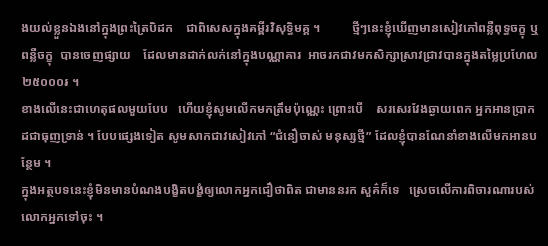ងយល់ខ្លួនឯងនៅក្នុងព្រះត្រៃបិដក    ជាពិសេសក្នុងគម្ពីរវិសុទ្ធិមគ្គ ។          ថ្មីៗនេះខ្ញុំឃើញមានសៀវភៅពន្លឺពុទ្ធចក្ខុ ឬ ពន្លឺចក្ខុ  បានចេញផ្សាយ    ដែលមានដាក់លក់នៅក្នុងបណ្ណាគារ  អាចរកជាវមកសិក្សាស្រាវជ្រាវបានក្នុងតម្លៃប្រហែល ២៥០០០៛ ។
ខាងលើនេះជាហេតុផលមួយបែប   ហើយខ្ញុំសូមលើកមកត្រឹមប៉ុណ្ណេះ ព្រោះបើ    សរសេរវែងឆ្ងាយពេក អ្នកអានប្រាកដជាធុញទ្រាន់ ។ បែបផ្សេងទៀត សូមសាកជាវសៀវភៅ “ជំនឿចាស់ មនុស្សថ្មី” ដែលខ្ញុំបានណែនាំខាងលើមកអានបន្ថែម ។
ក្នុងអត្ថបទនេះខ្ញុំមិនមានបំណងបង្ខិតបង្ខំឲ្យលោកអ្នកជឿថាពិត ជាមាននរក សួគ៌ក៏ទេ   ស្រេចលើការពិចារណារបស់លោកអ្នកទៅចុះ ។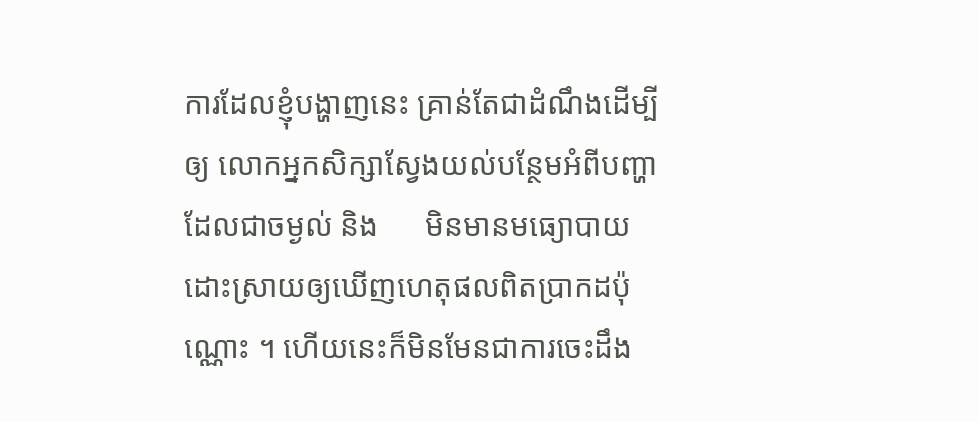ការដែលខ្ញុំបង្ហាញនេះ គ្រាន់តែជាដំណឹងដើម្បីឲ្យ លោកអ្នកសិក្សាស្វែងយល់បន្ថែមអំពីបញ្ហា ដែលជាចម្ងល់ និង      មិនមានមធ្យោបាយ   ដោះស្រាយឲ្យឃើញហេតុផលពិតប្រាកដប៉ុណ្ណោះ ។ ហើយនេះក៏មិនមែនជាការចេះដឹង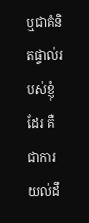ឬជាគំនិតផ្ទាល់របស់ខ្ញុំដែរ គឺជាការយល់ដឹ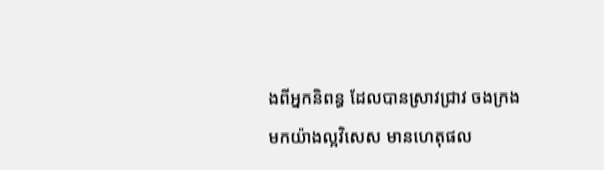ងពីអ្នកនិពន្ធ ដែលបានស្រាវជ្រាវ ចងក្រងមកយ៉ាងល្អវិសេស មានហេតុផល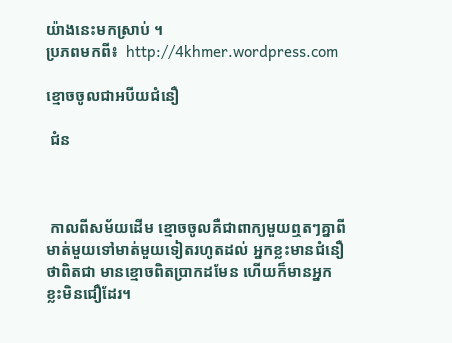យ៉ាងនេះមកស្រាប់ ។
ប្រភពមកពី៖  http://4khmer.wordpress.com

ខ្មោចចូលជាអបីយជំនឿ

 ជំន



 កាលពីសម័យដើម ខ្មោចចូលគឺជាពាក្យមួយឮតៗគ្នាពីមាត់មួយទៅមាត់មួយទៀតរហូតដល់ អ្នកខ្លះមានជំនឿថាពិតជា មានខ្មោចពិតប្រាកដមែន ហើយក៏មានអ្នកខ្លះមិនជឿដែរ។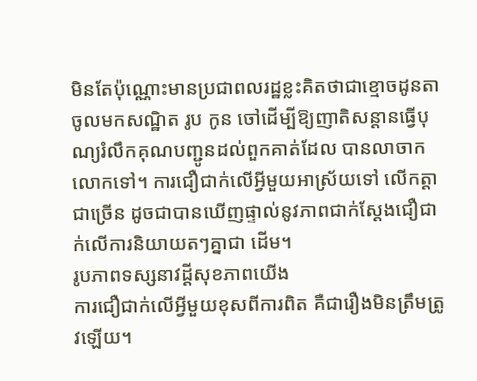មិនតែប៉ុណ្ណោះមានប្រជាពលរដ្ឋខ្លះគិតថាជាខ្មោចដូនតាចូលមកសណ្ឋិត រូប កូន ចៅដើម្បីឱ្យញាតិសន្ដានធ្វើបុណ្យរំលឹកគុណបញ្ជូនដល់ពួកគាត់ដែល បានលាចាកលោកទៅ។ ការជឿជាក់លើអ្វីមួយអាស្រ័យទៅ លើកត្ដាជាច្រើន ដូចជាបានឃើញផ្ទាល់នូវភាពជាក់ស្ដែងជឿជាក់លើការនិយាយតៗគ្នាជា ដើម។
រូបភាពទស្សនាវដ្ដីសុខភាពយើង
ការជឿជាក់លើអ្វីមួយខុសពីការពិត គឺជារឿងមិនត្រឹមត្រូវឡើយ។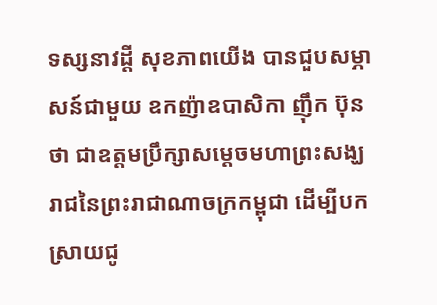ទស្សនាវដ្ដី សុខភាពយើង បានជួបសម្ភាសន៍ជាមួយ ឧកញ៉ាឧបាសិកា ញ៉ឹក ប៊ុនថា ជាឧត្ដមប្រឹក្សាសម្ដេចមហាព្រះសង្ឃរាជនៃព្រះរាជាណាចក្រកម្ពុជា ដើម្បីបកស្រាយជូ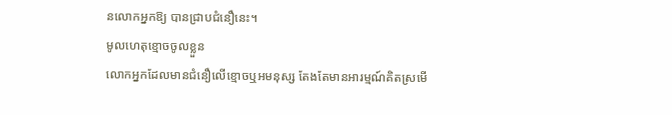នលោកអ្នកឱ្យ បានជ្រាបជំនឿនេះ។
មូលហេតុខ្មោចចូលខ្លួន
លោកអ្នកដែលមានជំនឿលើខ្មោចឬអមនុស្ស តែងតែមានអារម្មណ៍គិតស្រមើ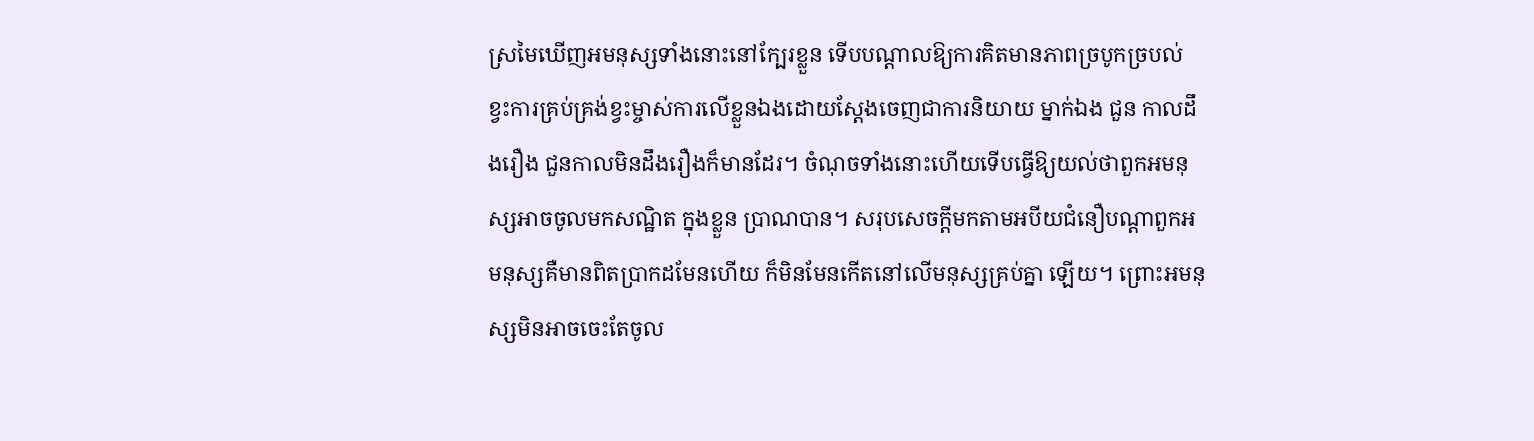ស្រមៃឃើញអមនុស្សទាំងនោះនៅក្បែរខ្លួន ទើបបណ្ដាលឱ្យការគិតមានភាពច្របូកច្របល់ ខ្វះការគ្រប់គ្រង់ខ្វះម្ចាស់ការលើខ្លួនឯងដោយស្ដែងចេញជាការនិយាយ ម្នាក់ឯង ជួន កាលដឹងរឿង ជួនកាលមិនដឹងរឿងក៏មានដែរ។ ចំណុចទាំងនោះហើយទើបធ្វើឱ្យយល់ថាពួកអមនុស្សអាចចូលមកសណ្ឋិត ក្នុងខ្លួន ប្រាណបាន។ សរុបសេចក្ដីមកតាមអបីយជំនឿបណ្ដាពួកអមនុស្សគឺមានពិតប្រាកដមែនហើយ ក៏មិនមែនកើតនៅលើមនុស្សគ្រប់គ្នា ឡើយ។ ព្រោះអមនុស្សមិនអាចចេះតែចូល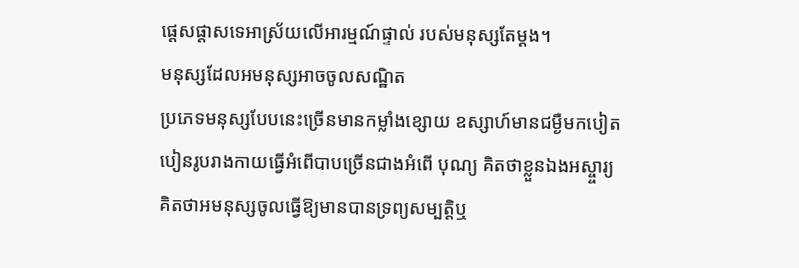ផ្ដេសផ្ដាសទេអាស្រ័យលើអារម្មណ៍ផ្ទាល់ របស់មនុស្សតែម្ដង។
មនុស្សដែលអមនុស្សអាចចូលសណ្ឋិត
ប្រភេទមនុស្សបែបនេះច្រើនមានកម្លាំងខ្សោយ ឧស្សាហ៍មានជម្ងឺមកបៀតបៀនរូបរាងកាយធ្វើអំពើបាបច្រើនជាងអំពើ បុណ្យ គិតថាខ្លួនឯងអស្ច្ចារ្យ គិតថាអមនុស្សចូលធ្វើឱ្យមានបានទ្រព្យសម្បត្ដិឬ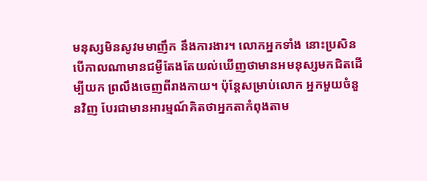មនុស្សមិនសូវមមាញឹក នឹងការងារ។ លោកអ្នកទាំង នោះប្រសិនបើកាលណាមានជម្ងឺតែងតែយល់ឃើញថាមានអមនុស្សមកជិតដើម្បីយក ព្រលឹងចេញពីរាងកាយ។ ប៉ុន្ដែសម្រាប់លោក អ្នកមួយចំនួនវិញ បែរជាមានអារម្មណ៍គិតថាអ្នកតាកំពុងតាម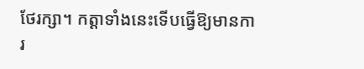ថែរក្សា។ កត្ដាទាំងនេះទើបធ្វើឱ្យមានការ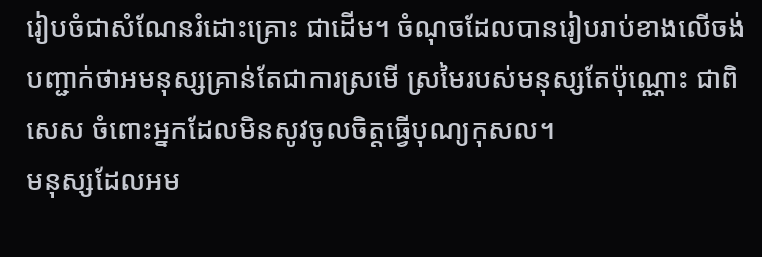រៀបចំជាសំណែនរំដោះគ្រោះ ជាដើម។ ចំណុចដែលបានរៀបរាប់ខាងលើចង់បញ្ជាក់ថាអមនុស្សគ្រាន់តែជាការស្រមើ ស្រមៃរបស់មនុស្សតែប៉ុណ្ណោះ ជាពិសេស ចំពោះអ្នកដែលមិនសូវចូលចិត្ដធ្វើបុណ្យកុសល។
មនុស្សដែលអម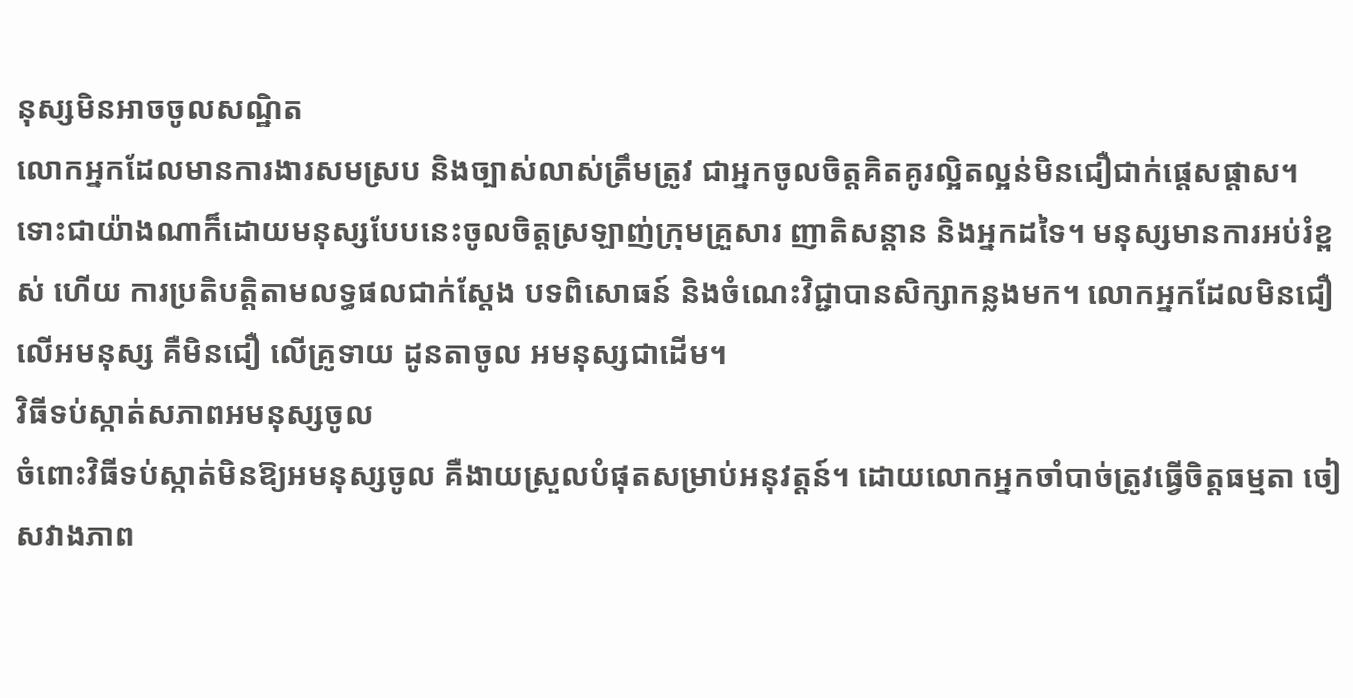នុស្សមិនអាចចូលសណ្ឋិត
លោកអ្នកដែលមានការងារសមស្រប និងច្បាស់លាស់ត្រឹមត្រូវ ជាអ្នកចូលចិត្ដគិតគូរល្អិតល្អន់មិនជឿជាក់ផ្ដេសផ្ដាស។ ទោះជាយ៉ាងណាក៏ដោយមនុស្សបែបនេះចូលចិត្ដស្រឡាញ់ក្រុមគ្រួសារ ញាតិសន្ដាន និងអ្នកដទៃ។ មនុស្សមានការអប់រំខ្ពស់ ហើយ ការប្រតិបត្ដិតាមលទ្ធផលជាក់ស្ដែង បទពិសោធន៍ និងចំណេះវិជ្ជាបានសិក្សាកន្លងមក។ លោកអ្នកដែលមិនជឿលើអមនុស្ស គឺមិនជឿ លើគ្រូទាយ ដូនតាចូល អមនុស្សជាដើម។
វិធីទប់ស្កាត់សភាពអមនុស្សចូល
ចំពោះវិធីទប់ស្កាត់មិនឱ្យអមនុស្សចូល គឺងាយស្រួលបំផុតសម្រាប់អនុវត្ដន៍។ ដោយលោកអ្នកចាំបាច់ត្រូវធ្វើចិត្ដធម្មតា ចៀសវាងភាព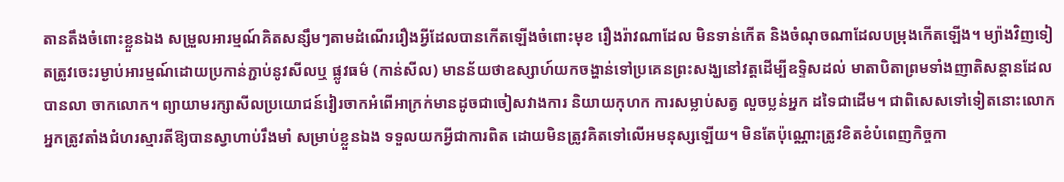តានតឹងចំពោះខ្លួនឯង សម្រួលអារម្មណ៍គិតសន្សឹមៗតាមដំណើររឿងអ្វីដែលបានកើតឡើងចំពោះមុខ រឿងរ៉ាវណាដែល មិនទាន់កើត និងចំណុចណាដែលបម្រុងកើតឡើង។ ម្យ៉ាងវិញទៀតត្រូវចេះរម្ងាប់អារម្មណ៍ដោយប្រកាន់ភ្ជាប់នូវសីលឬ ផ្លូវធម៌ (កាន់សីល) មានន័យថាឧស្សាហ៍យកចង្ហាន់ទៅប្រគេនព្រះសង្ឃនៅវត្ដដើម្បីឧទ្ទិសដល់ មាតាបិតាព្រមទាំងញាតិសន្ដានដែលបានលា ចាកលោក។ ព្យាយាមរក្សាសីលប្រយោជន៍វៀរចាកអំពើអាក្រក់មានដូចជាចៀសវាងការ និយាយកុហក ការសម្លាប់សត្វ លួចប្លន់អ្នក ដទៃជាដើម។ ជាពិសេសទៅទៀតនោះលោកអ្នកត្រូវតាំងជំហរស្មារតីឱ្យបានស្វាហាប់រឹងមាំ សម្រាប់ខ្លួនឯង ទទួលយកអ្វីជាការពិត ដោយមិនត្រូវគិតទៅលើអមនុស្សឡើយ។ មិនតែប៉ុណ្ណោះត្រូវខិតខំបំពេញកិច្ចកា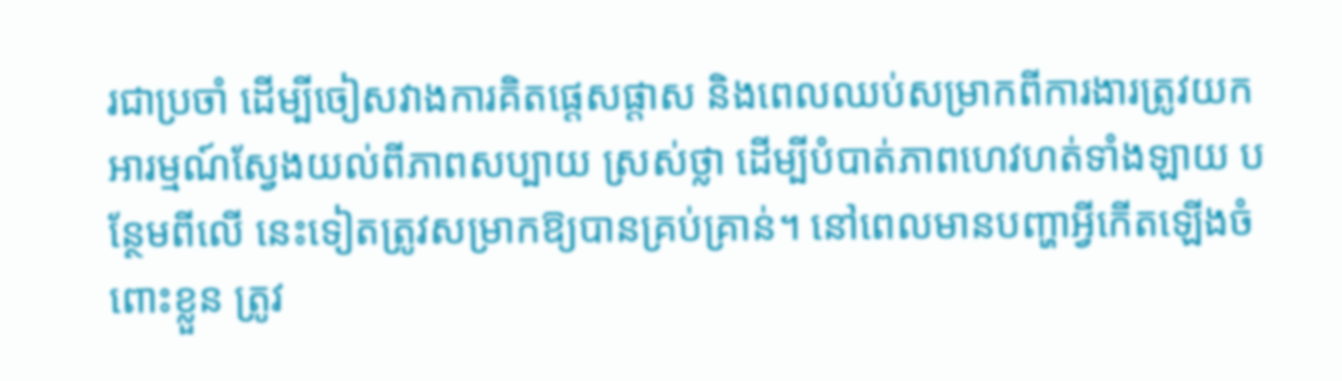រជាប្រចាំ ដើម្បីចៀសវាងការគិតផ្ដេសផ្ដាស និងពេលឈប់សម្រាកពីការងារត្រូវយកអារម្មណ៍ស្វែងយល់ពីភាពសប្បាយ ស្រស់ថ្លា ដើម្បីបំបាត់ភាពហេវហត់ទាំងឡាយ បន្ថែមពីលើ នេះទៀតត្រូវសម្រាកឱ្យបានគ្រប់គ្រាន់។ នៅពេលមានបញ្ហាអ្វីកើតឡើងចំពោះខ្លួន ត្រូវ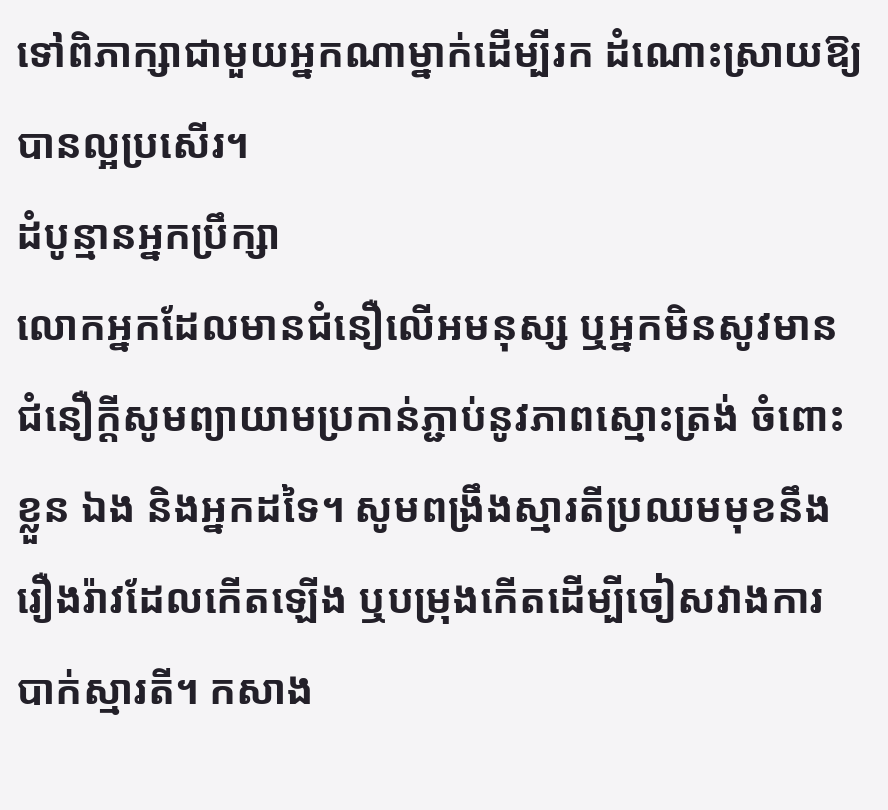ទៅពិភាក្សាជាមួយអ្នកណាម្នាក់ដើម្បីរក ដំណោះស្រាយឱ្យបានល្អប្រសើរ។
ដំបូន្មានអ្នកប្រឹក្សា
លោកអ្នកដែលមានជំនឿលើអមនុស្ស ឬអ្នកមិនសូវមានជំនឿក្ដីសូមព្យាយាមប្រកាន់ភ្ជាប់នូវភាពស្មោះត្រង់ ចំពោះខ្លួន ឯង និងអ្នកដទៃ។ សូមពង្រឹងស្មារតីប្រឈមមុខនឹងរឿងរ៉ាវដែលកើតឡើង ឬបម្រុងកើតដើម្បីចៀសវាងការបាក់ស្មារតី។ កសាង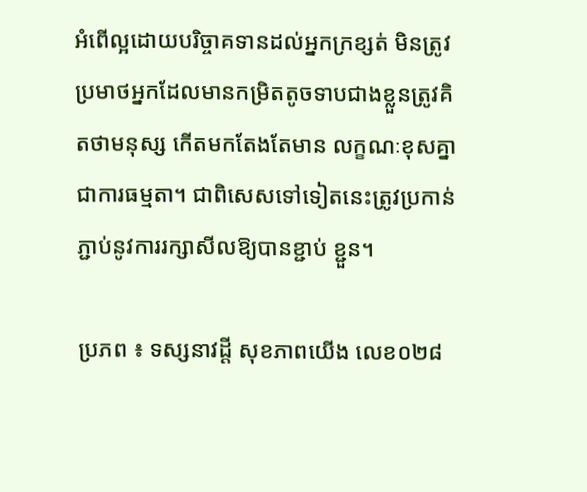អំពើល្អដោយបរិច្ចាគទានដល់អ្នកក្រខ្សត់ មិនត្រូវប្រមាថអ្នកដែលមានកម្រិតតូចទាបជាងខ្លួនត្រូវគិតថាមនុស្ស កើតមកតែងតែមាន លក្ខណៈខុសគ្នាជាការធម្មតា។ ជាពិសេសទៅទៀតនេះត្រូវប្រកាន់ភ្ជាប់នូវការរក្សាសីលឱ្យបានខ្ជាប់ ខ្ជួន។

ប្រភព ៖ ទស្សនាវដ្តី សុខភាពយើង លេខ០២៨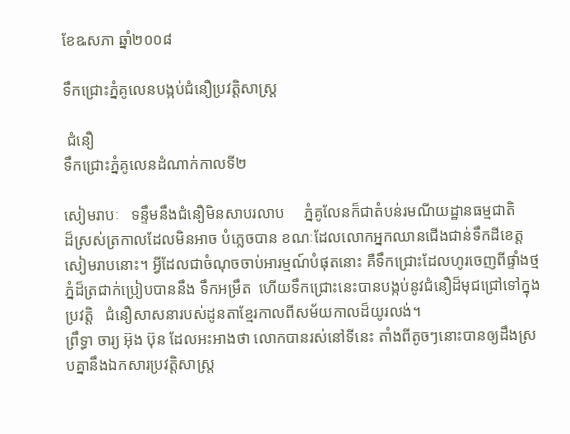ខែឩសភា ឆ្នាំ២០០៨

ទឹកជ្រោះភ្នំគូលេនបង្កប់ជំនឿប្រវត្តិសាស្រ្ត

 ជំនឿ
ទឹកជ្រោះភ្នំគូលេនដំណាក់កាលទី២

សៀមរាបៈ   ទន្ទឹមនឹងជំនឿមិនសាបរលាប     ភ្នំគូលែនក៏ជាតំបន់រមណីយដ្ឋានធម្មជាតិ    ដ៏ស្រស់ត្រកាលដែលមិនអាច បំភ្លេចបាន ខណៈដែលលោកអ្នកឈានជើងជាន់ទឹកដីខេត្តសៀមរាបនោះ។ អ្វីដែលជាចំណុចចាប់អារម្មណ៍បំផុតនោះ គឺទឹកជ្រោះដែលហូរចេញពីផ្ទាំងថ្មភ្នំដ៏ត្រជាក់ប្រៀបបាននឹង ទឹកអម្រឹត  ហើយទឹកជ្រោះនេះបានបង្កប់នូវជំនឿដ៏មុជជ្រៅទៅក្នុងប្រវត្តិ   ជំនឿសាសនារបស់ដូនតាខ្មែរកាលពីសម័យកាលដ៏យូរលង់។
ព្រឹទ្ធា ចារ្យ អ៊ុង ប៊ុន ដែលអះអាងថា លោកបានរស់នៅទីនេះ តាំងពីតូចៗនោះបានឲ្យដឹងស្របគ្នានឹងឯកសារប្រវត្តិសាស្ត្រ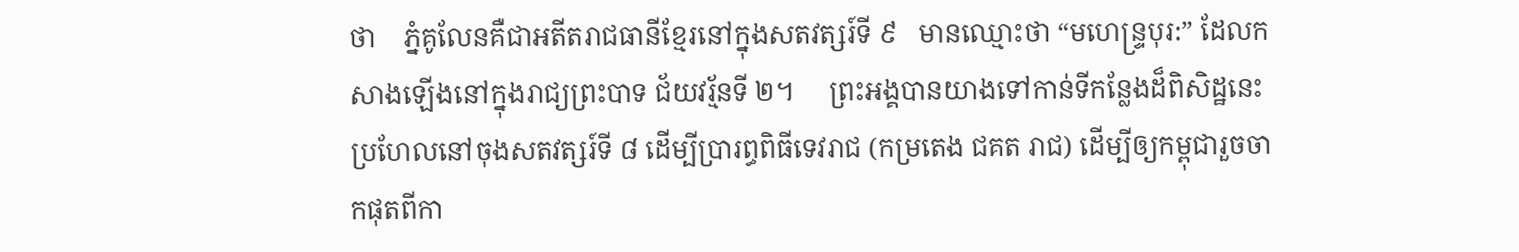ថា    ភ្នំគូលែនគឺជាអតីតរាជធានីខ្មែរនៅក្នុងសតវត្សរ៍ទី ៩   មានឈ្មោះថា “មហេន្ទ្របុរ:” ដែលកសាងឡើងនៅក្នុងរាជ្យព្រះបាទ ជ័យវរ្ម័នទី ២។     ព្រះអង្គបានយាងទៅកាន់ទីកន្លែងដ៏ពិសិដ្ឋនេះ ប្រហែលនៅចុងសតវត្សរ៍ទី ៨ ដើម្បីប្រារព្ធពិធីទេវរាជ (កម្រតេង ជគត រាជ) ដើម្បីឲ្យកម្ពុជារួចចាកផុតពីកា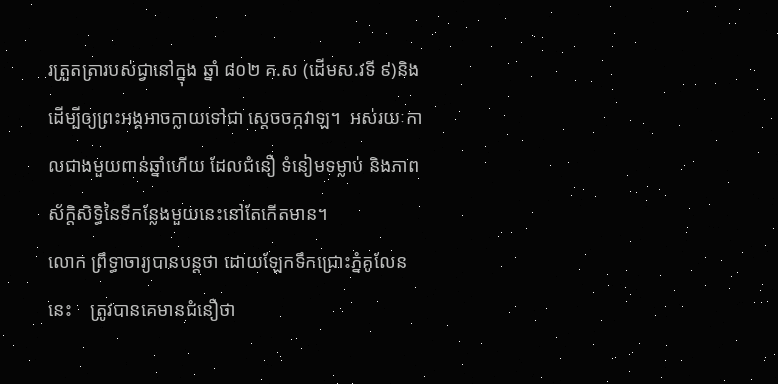រត្រួតត្រារបស់ជ្វានៅក្នុង ឆ្នាំ ៨០២ គ.ស (ដើមស.វទី ៩)និងដើម្បីឲ្យព្រះអង្គអាចក្លាយទៅជា ស្តេចចក្កវាឡ។  អស់រយៈកាលជាងមួយពាន់ឆ្នាំហើយ ដែលជំនឿ ទំនៀមទម្លាប់ និងភាពស័ក្តិសិទ្ធិនៃទីកន្លែងមួយនេះនៅតែកើតមាន។
លោក ព្រឹទ្ធាចារ្យបានបន្តថា ដោយឡែកទឹកជ្រោះភ្នំគូលែននេះ    ត្រូវបានគេមានជំនឿថា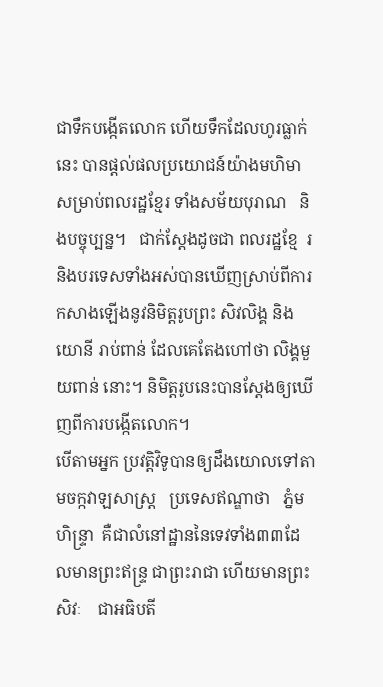ជាទឹកបង្កើតលោក ហើយទឹកដែលហូរធ្លាក់នេះ បានផ្តល់ផលប្រយោជន៍យ៉ាងមហិមាសម្រាប់ពលរដ្ឋខ្មែរ ទាំងសម័យបុរាណ   និងបច្ចុប្បន្ន។   ជាក់ស្តែងដូចជា ពលរដ្ឋខ្មែ  រ និងបរទេសទាំងអស់បានឃើញស្រាប់ពីការកសាងឡើងនូវនិមិត្តរូបព្រះ សិវលិង្គ និងយោនី រាប់ពាន់ ដែលគេតែងហៅថា លិង្គមួយពាន់ នោះ។ និមិត្តរូបនេះបានស្តែងឲ្យឃើញពីការបង្កើតលោក។
បើតាមអ្នក ប្រវត្តិវិទូបានឲ្យដឹងយោលទៅតាមចក្កវាឡសាស្ត្រ   ប្រទេសឥណ្ឌាថា   ភ្នំមហិន្ទ្រា  គឺជាលំនៅដ្ឋាននៃទេវទាំង៣៣ដែលមានព្រះឥន្ទ្រ ជាព្រះរាជា ហើយមានព្រះសិវៈ    ជាអធិបតី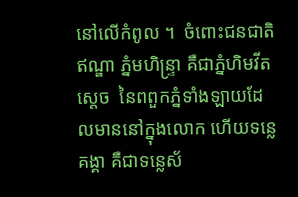នៅលើកំពូល ។  ចំពោះជនជាតិឥណ្ឌា ភ្នំមហិន្ទ្រា គឺជាភ្នំហិមវីត ស្ដេច  នៃពពួកភ្នំទាំងឡាយដែលមាននៅក្នុងលោក ហើយទន្លេគង្គា គឺជាទន្លេស័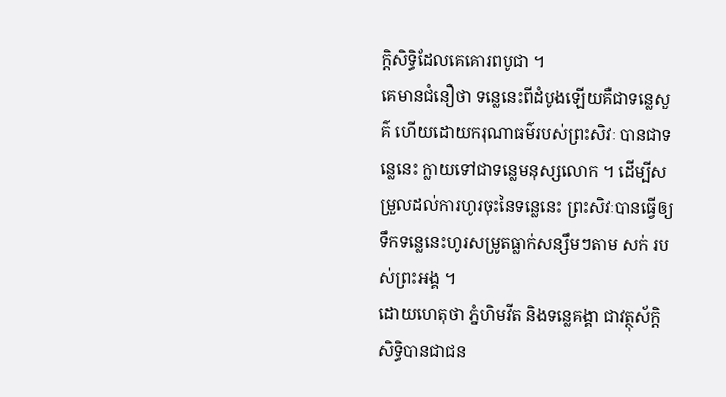ក្តិសិទ្ធិដែលគេគោរពបូជា ។
គេមានជំនឿថា ទន្លេនេះពីដំបូងឡើយគឺជាទន្លេសួគ៌ ហើយដោយករុណាធម៌របស់ព្រះសិវៈ បានជាទន្លេនេះ ក្លាយទៅជាទន្លេមនុស្សលោក ។ ដើម្បីសម្រួលដល់ការហូរចុះនៃទន្លេនេះ ព្រះសិវៈបានធ្វើឲ្យទឹកទន្លេនេះហូរសម្រូតធ្លាក់សន្សឹមៗតាម សក់ របស់ព្រះអង្គ ។
ដោយហេតុថា ភ្នំហិមវីត និងទន្លេគង្គា ជាវត្ថុស័ក្តិសិទ្ធិបានជាជន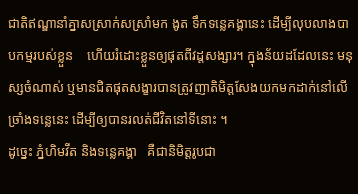ជាតិឥណ្ឌានាំគ្នាសស្រាក់សស្រាំមក ងូត ទឹកទន្លេគង្គានេះ ដើម្បីលុបលាងបាបកម្មរបស់ខ្លួន    ហើយរំដោះខ្លួនឲ្យផុតពីវដ្ដសង្សារ។ ក្នុងន័យដដែលនេះ មនុស្សចំណាស់ ឬមានជិតផុតសង្ខារបានត្រូវញាតិមិត្តសែងយកមកដាក់នៅលើ ច្រាំងទន្លេនេះ ដើម្បីឲ្យបានរលត់ជីវិតនៅទីនោះ ។
ដូច្នេះ ភ្នំហិមវីត និងទន្លេគង្គា   គឺជានិមិត្តរូបជា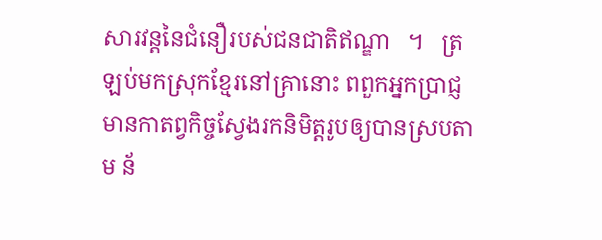សារវន្តនៃជំនឿរបស់ជនជាតិឥណ្ឌា   ។   ត្រឡប់មកស្រុកខ្មែរនៅគ្រានោះ ពពួកអ្នកប្រាជ្ញមានកាតព្វកិច្ចស្វែងរកនិមិត្តរូបឲ្យបានស្របតាម ន័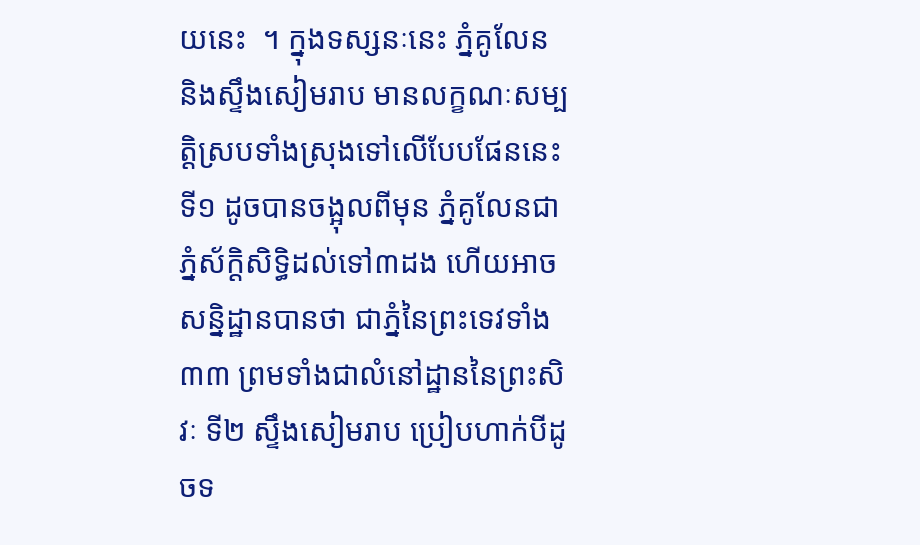យនេះ  ។ ក្នុងទស្សនៈនេះ ភ្នំគូលែន និងស្ទឹងសៀមរាប មានលក្ខណៈសម្បត្តិស្របទាំងស្រុងទៅលើបែបផែននេះ ទី១ ដូចបានចង្អុលពីមុន ភ្នំគូលែនជាភ្នំស័ក្តិសិទ្ធិដល់ទៅ៣ដង ហើយអាចសន្និដ្ឋានបានថា ជាភ្នំនៃព្រះទេវទាំង៣៣ ព្រមទាំងជាលំនៅដ្ឋាននៃព្រះសិវៈ ទី២ ស្ទឹងសៀមរាប ប្រៀបហាក់បីដូចទ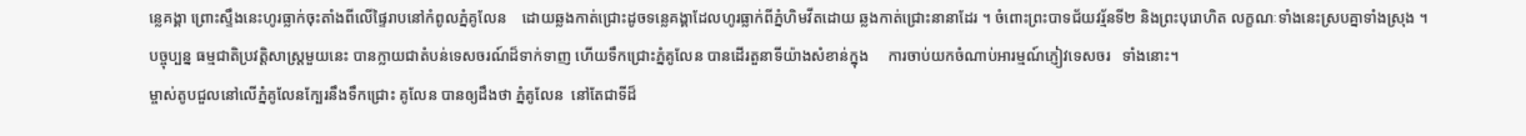ន្លេគង្គា ព្រោះស្ទឹងនេះហូរធ្លាក់ចុះតាំងពីលើផ្ទៃរាបនៅកំពូលភ្នំគូលែន    ដោយឆ្លងកាត់ជ្រោះដូចទន្លេគង្គាដែលហូរធ្លាក់ពីភ្នំហិមវីតដោយ ឆ្លងកាត់ជ្រោះនានាដែរ ។ ចំពោះព្រះបាទជ័យវរ្ម័នទី២ និងព្រះបុរោហិត លក្ខណៈទាំងនេះស្របគ្នាទាំងស្រុង ។
បច្ចុប្បន្ន ធម្មជាតិប្រវត្តិសាស្ត្រមួយនេះ បានក្លាយជាតំបន់ទេសចរណ៍ដ៏ទាក់ទាញ ហើយទឹកជ្រោះភ្នំគូលែន បានដើរតួនាទីយ៉ាងសំខាន់ក្នុង     ការចាប់យកចំណាប់អារម្មណ៍ភ្ញៀវទេសចរ   ទាំងនោះ។
ម្ចាស់តូបជួលនៅលើភ្នំគូលែនក្បែរនឹងទឹកជ្រោះ គូលែន បានឲ្យដឹងថា ភ្នំគូលែន  នៅតែជាទីដ៏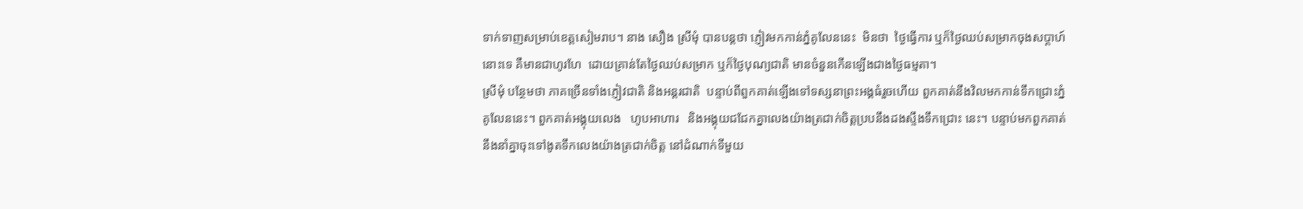ទាក់ទាញសម្រាប់ខេត្តសៀមរាប។ នាង សឿង ស្រីមុំ បានបន្តថា ភ្ញៀវមកកាន់ភ្នំគូលែននេះ  មិនថា  ថ្ងៃធ្វើការ ឬក៏ថ្ងៃឈប់សម្រាកចុងសប្តាហ៍នោះទេ គឺមានជាហូរហែ  ដោយគ្រាន់តែថ្ងៃឈប់សម្រាក ឬក៏ថ្ងៃបុណ្យជាតិ មានចំនួនកើនឡើងជាងថ្ងៃធម្មតា។
ស្រីមុំ បន្ថែមថា ភាគច្រើនទាំងភ្ញៀវជាតិ និងអន្តរជាតិ  បន្ទាប់ពីពួកគាត់ឡើងទៅទស្សនាព្រះអង្គធំរួចហើយ ពួកគាត់នឹងវិលមកកាន់ទឹកជ្រោះភ្នំគូលែននេះ។ ពួកគាត់អង្គុយលេង   ហូបអាហារ   និងអង្គុយជជែកគ្នាលេងយ៉ាងត្រជាក់ចិត្តប្របនឹងដងស្ទឹងទឹកជ្រោះ នេះ។ បន្ទាប់មកពួកគាត់នឹងនាំគ្នាចុះទៅងូតទឹកលេងយ៉ាងត្រជាក់ចិត្ត នៅដំណាក់ទីមួយ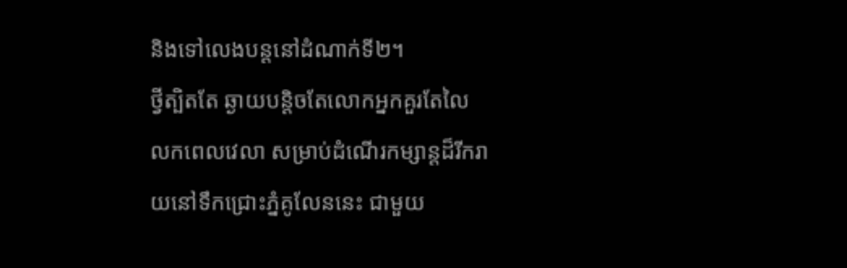និងទៅលេងបន្តនៅដំណាក់ទី២។
ថ្វីត្បិតតែ ឆ្ងាយបន្តិចតែលោកអ្នកគួរតែលៃលកពេលវេលា សម្រាប់ដំណើរកម្សាន្តដ៏រីករាយនៅទឹកជ្រោះភ្នំគូលែននេះ ជាមួយ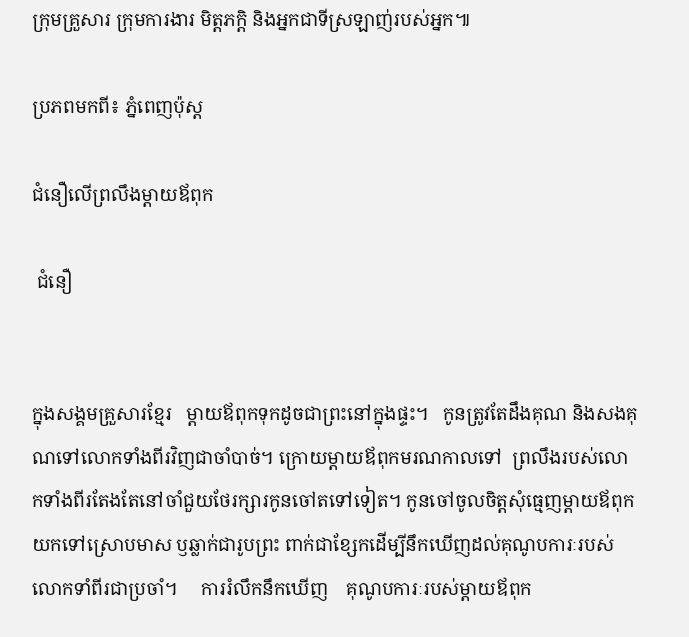ក្រុមគ្រួសារ ក្រុមការងារ មិត្តភកិ្ត និងអ្នកជាទីស្រឡាញ់របស់អ្នក៕

ប្រភពមកពី៖ ភ្នំពេញប៉ុស្ត

ជំនឿលើព្រលឹងម្តាយឪពុក

 ជំនឿ


ក្នុងសង្គមគ្រួសារខ្មែរ   ម្តាយឪពុកទុកដូចជាព្រះនៅក្នុងផ្ទះ។   កូនត្រូវតែដឹងគុណ និងសងគុណទៅលោកទាំងពីរវិញជាចាំបាច់។ ក្រោយម្តាយឪពុកមរណកាលទៅ  ព្រលឹងរបស់លោកទាំងពីរតែងតែនៅចាំជួយថែរក្សារកូនចៅតទៅទៀត។ កូនចៅចូលចិត្តសុំធ្មេញម្តាយឪពុក យកទៅស្រោបមាស ឫឆ្លាក់ជារូបព្រះ ពាក់ជាខ្សែកដើម្បីនឹកឃើញដល់គុណូបការៈរបស់លោកទាំពីរជាប្រចាំ។     ការរំលឹកនឹកឃើញ    គុណូបការៈរបស់ម្តាយឪពុក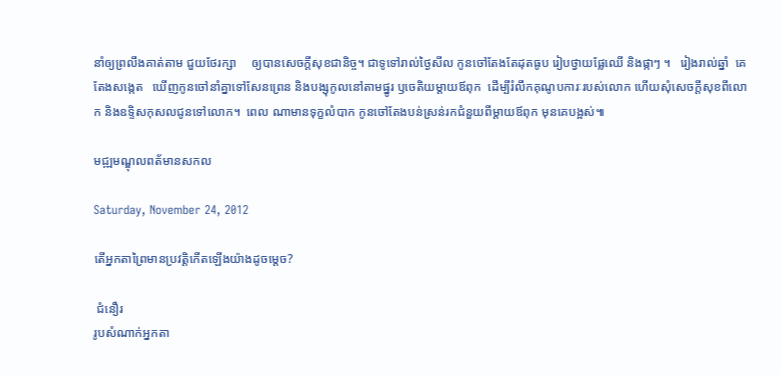នាំឲ្យព្រលឹងគាត់តាម ជួយថែរក្សា     ឲ្យបានសេចក្តីសុខជានិច្ច។ ជាទូទៅរាល់ថ្ងៃសីល កូនចៅតែងតែដុតធូប រៀបថ្វាយផ្លែឈើ និងផ្កាៗ ។   រៀងរាល់ឆ្នាំ  គេតែងសង្កេត   ឃើញកូនចៅនាំគ្នាទៅសែនព្រេន និងបង្សុកូលនៅតាមផ្នូរ ឫចេតិយម្តាយឪពុក  ដើម្បីរំលឹកគុណូបការៈរបស់លោក ហើយសុំសេចក្តីសុខពីលោក និងឧទ្ទិសកុសលជូនទៅលោក។  ពេល ណាមានទុក្ខលំបាក កូនចៅតែងបន់ស្រន់រកជំនួយពីម្តាយឪពុក មុនគេបង្អស់៕

មជ្ឍមណ្ឌុលពត័មានសកល

Saturday, November 24, 2012

តើអ្នកតាព្រៃមានប្រវត្តិកើតឡើងយ៉ាងដូចម្តេច?

 ជំនឿរ
រូបសំណាក់អ្នកតា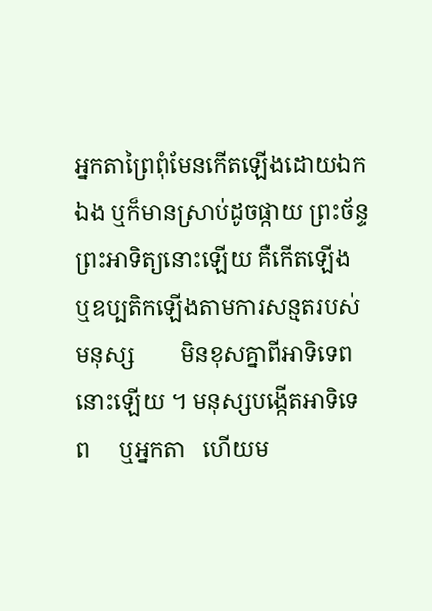អ្នកតាព្រៃពុំមែនកើតឡើងដោយឯកឯង ឬក៏មានស្រាប់ដូចផ្កាយ ព្រះច័ន្ទ ព្រះអាទិត្យនោះឡើយ គឺកើតឡើង ឬឧប្បតិកឡើងតាមការសន្មតរបស់មនុស្ស        មិនខុសគ្នាពីអាទិទេពនោះឡើយ ។ មនុស្សបង្កើតអាទិទេព     ឬអ្នកតា   ហើយម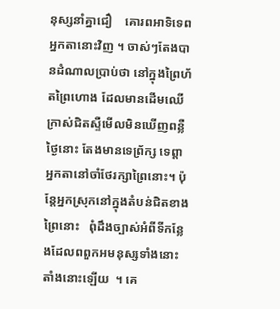នុស្សនាំគ្នាជឿ    គោរពអាទិទេព    អ្នកតានោះវិញ ។ ចាស់ៗតែងបានដំណាលប្រាប់ថា នៅក្នុងព្រៃហ័តព្រៃហោង ដែលមានដើមឈើក្រាស់ជិតស្ទឺមើលមិនឃើញពន្លឺថ្ងៃនោះ តែងមានទេព្រ័ក្ស ទេព្តា អ្នកតានៅចាំថែរក្សាព្រៃនោះ។ ប៉ុន្តែអ្នកស្រុកនៅក្នុងតំបន់ជិតខាងព្រៃនោះ   ពុំដឹងច្បាស់អំពីទីកន្លែងដែលពពួកអមនុស្សទាំងនោះតាំងនោះឡើយ  ។ គេ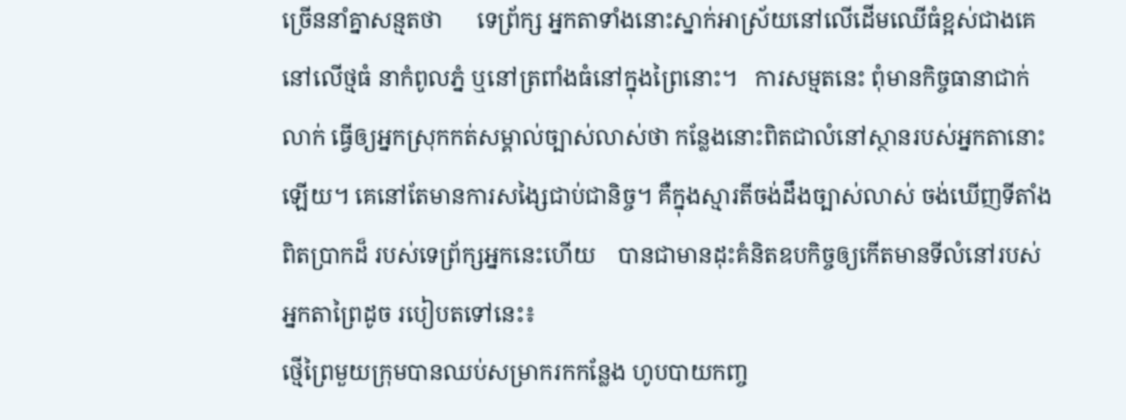ច្រើននាំគ្នាសន្មតថា      ទេព្រ័ក្ស អ្នកតាទាំងនោះស្នាក់អាស្រ័យនៅលើដើមឈើធំខ្អស់ជាងគេ នៅលើថ្មធំ នាកំពូលភ្នំ ឬនៅត្រពាំងធំនៅក្នុងព្រៃនោះ។   ការសម្មតនេះ ពុំមានកិច្ចធានាជាក់លាក់ ធ្វើឲ្យអ្នកស្រុកកត់សម្គាល់ច្បាស់លាស់ថា កន្លែងនោះពិតជាលំនៅស្ថានរបស់អ្នកតានោះឡើយ។ គេនៅតែមានការសង្សៃជាប់ជានិច្ច។ គឺក្នុងស្មារតីចង់ដឹងច្បាស់លាស់ ចង់ឃើញទីតាំងពិតប្រាកដ៏ របស់ទេព្រ័ក្សអ្នកនេះហើយ    បានជាមានដុះគំនិតឧបកិច្ចឲ្យកើតមានទីលំនៅរបស់អ្នកតាព្រៃដូច របៀបតទៅនេះ៖
ថ្មើព្រៃមួយក្រុមបានឈប់សម្រាករកកន្លែង ហូបបាយកញ្ច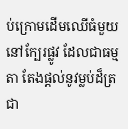ប់ក្រោមដើមឈើធំមួយ នៅក្បែរផ្លូវ ដែលជាធម្មតា តែងផ្តល់នូវម្លប់ដ៏ត្រជា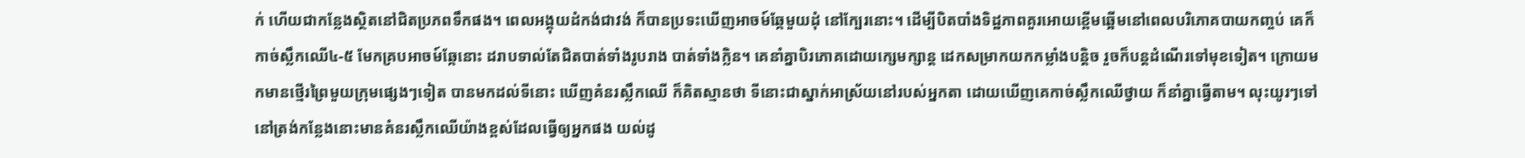ក់ ហើយជាកន្លែងស្ថិតនៅជិតប្រភពទឹកផង។ ពេលអង្គុយដំកង់ជាវង់ ក៏បានប្រទះឃើញអាចម៍ឆ្កែមួយដុំ នៅក្បែរនោះ។ ដើម្បីបិតបាំងទិដ្ឋភាពគួរអោយខ្ពើមឆ្អើមនៅពេលបរិភោគបាយកញ្ចប់ គេក៏កាច់ស្លឹកឈើ៤-៥ មែកគ្របអាចម៍ឆ្កែនោះ ដរាបទាល់តែជិតបាត់ទាំងរូបរាង បាត់ទាំងក្លិន។ គេនាំគ្នាបិរភោគដោយក្សេមក្សាន្ត ដេកសម្រាកយកកម្លាំងបន្តិច រួចក៏បន្តដំណើរទៅមុខទៀត។ ក្រោយមកមានថ្មើរព្រៃមួយក្រុមផ្សេងៗទៀត បានមកដល់ទីនោះ ឃើញគំនរស្លឹកឈើ ក៏គិតស្មានថា ទីនោះជាស្នាក់អាស្រ័យនៅរបស់អ្នកតា ដោយឃើញគេកាច់ស្លឹកឈើថ្វាយ ក៏នាំគ្នាធ្វើតាម។ លុះយូរៗទៅ នៅត្រង់កន្លែងនោះមានគំនរស្លឹកឈើយ៉ាងខ្ពស់ដែលធ្វើឲ្យអ្នកផង យល់ដូ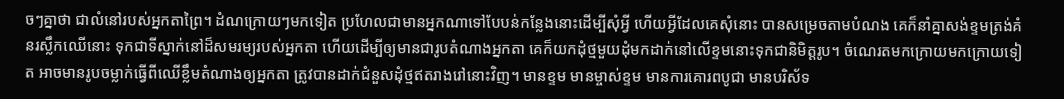ចៗគ្នាថា ជាលំនៅរបស់អ្នកតាព្រៃ។ ដំណក្រោយៗមកទៀត ប្រហែលជាមានអ្នកណាទៅបែបន់កន្លែងនោះដើម្បីសុំអ្វី ហើយអ្វីដែលគេសុំនោះ បានសម្រេចតាមបំណង គេក៏នាំគ្នាសង់ខ្ទមត្រង់គំនរស្លឹកឈើនោះ ទុកជាទីស្នាក់នៅដ៏សមរម្យរបស់អ្នកតា ហើយដើម្បីឲ្យមានជារូបតំណាងអ្នកតា គេក៏យកដុំថ្មមួយដុំមកដាក់នៅលើខ្ទមនោះទុកជានិមិត្តរូប។ ចំណេរតមកក្រោយមកក្រោយទៀត អាចមានរូបចម្លាក់ធ្វើពីឈើខ្លឹមតំណាងឲ្យអ្នកតា ត្រូវបានដាក់ជំនួសដុំថ្មឥតរាងរៅនោះវិញ។ មានខ្ទម មានម្ចាស់ខ្ទម មានការគោរពបូជា មានបរិស័ទ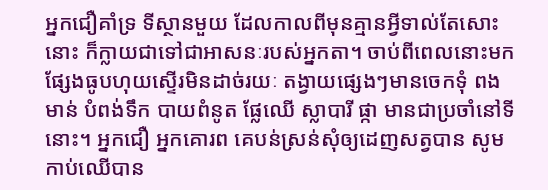អ្នកជឿគាំទ្រ ទីស្ថានមួយ ដែលកាលពីមុនគ្មានអ្វីទាល់តែសោះនោះ ក៏ក្លាយជាទៅជាអាសនៈរបស់អ្នកតា។ ចាប់ពីពេលនោះមកផ្សែងធូបហុយស្ទើរមិនដាច់រយៈ តង្វាយផ្សេងៗមានចេកទុំ ពងមាន់ បំពង់ទឹក បាយពំនូត ផ្លែឈើ ស្លាបារី ផ្កា មានជាប្រចាំនៅទីនោះ។ អ្នកជឿ អ្នកគោរព គេបន់ស្រន់សុំឲ្យដេញសត្វបាន សូមកាប់ឈើបាន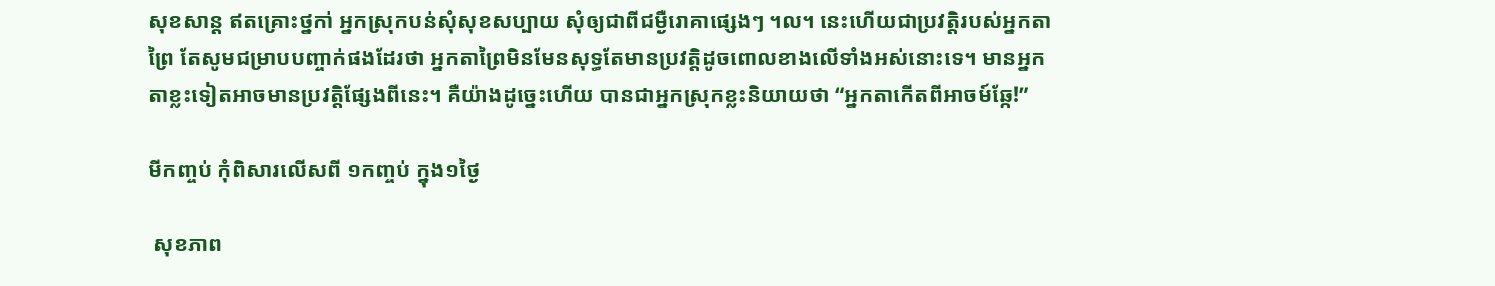សុខសាន្ត ឥតគ្រោះថ្នកា់ អ្នកស្រុកបន់សុំសុខសប្បាយ សុំឲ្យជាពីជម្ងឺរោគាផ្សេងៗ ។ល។ នេះហើយជាប្រវត្តិរបស់អ្នកតាព្រៃ តែសូមជម្រាបបញ្ចាក់ផងដែរថា អ្នកតាព្រៃមិនមែនសុទ្ធតែមានប្រវត្តិដូចពោលខាងលើទាំងអស់នោះទេ។ មានអ្នកតាខ្លះទៀតអាចមានប្រវត្តិផ្សែងពីនេះ។ គឺយ៉ាងដូច្នេះហើយ បានជាអ្នកស្រុកខ្លះនិយាយថា “អ្នកតាកើតពីអាចម៍ឆ្កែ!”

មីកញ្ចប់ កុំពិសារលើសពី ១កញ្ចប់ ក្នុង១ថ្ងៃ

 សុខភាព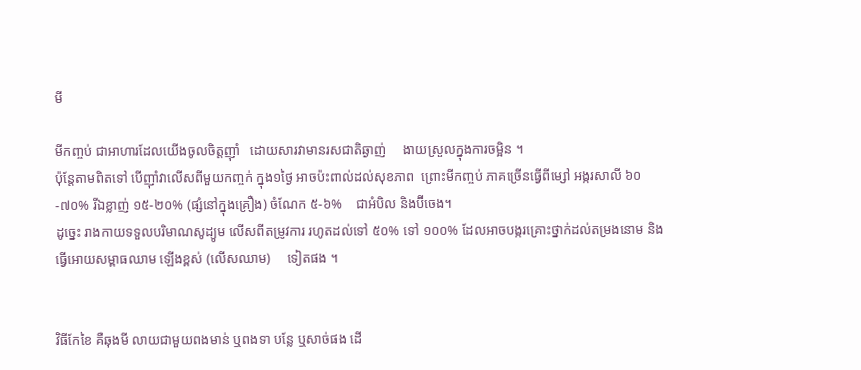មី

មីកញ្ចប់ ជាអាហារដែលយើងចូលចិត្តញ៉ាំ   ដោយសារវាមានរសជាតិឆ្ងាញ់     ងាយស្រួលក្នុងការចម្អិន ។
ប៉ុន្តែតាមពិតទៅ បើញ៉ាំវាលើសពីមួយកញ្ចក់ ក្នុង១ថ្ងៃ អាចប៉ះពាល់ដល់សុខភាព  ព្រោះមីកញ្ចប់ ភាគច្រើនធ្វើពីម្សៅ អង្ករសាលី ៦០-៧០% រីឯខ្លាញ់ ១៥-២០% (ផ្សំនៅក្នុងគ្រឿង) ចំណែក ៥-៦%    ជាអំបិល និងប៊ីចេង។
ដូច្នេះ រាងកាយទទួលបរិមាណសូដ្យូម លើសពីតម្រូវការ រហូតដល់ទៅ ៥០% ទៅ ១០០% ដែលអាចបង្ករគ្រោះថ្នាក់ដល់តម្រងនោម និងធ្វើអោយសម្ពាធឈាម ឡើងខ្ពស់ (លើសឈាម)     ទៀតផង ។


វិធីកែខៃ គឺឆុងមី លាយជាមួយពងមាន់ ឬពងទា បន្លែ ឬសាច់ផង ដើ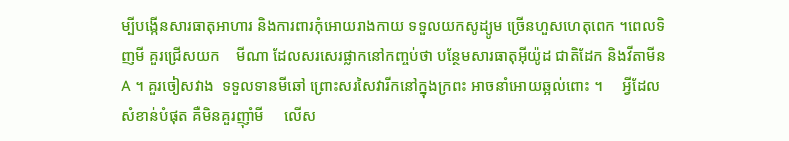ម្បីបង្កើនសារធាតុអាហារ និងការពារកុំអោយរាងកាយ ទទួលយកសូដ្យូម ច្រើនហួសហេតុពេក ។ពេលទិញមី គួរជ្រើសយក    មីណា ដែលសរសេរផ្លាកនៅកញ្ចប់ថា បន្ថែមសារធាតុអ៊ីយ៉ូដ ជាតិដែក និងវីតាមីន A ។ គួរចៀសវាង  ទទួលទានមីឆៅ ព្រោះសរសៃវារីកនៅក្នុងក្រពះ អាចនាំអោយឆ្អល់ពោះ ។     អ្វីដែលសំខាន់បំផុត គឺមិនគួរញ៉ាំមី     លើស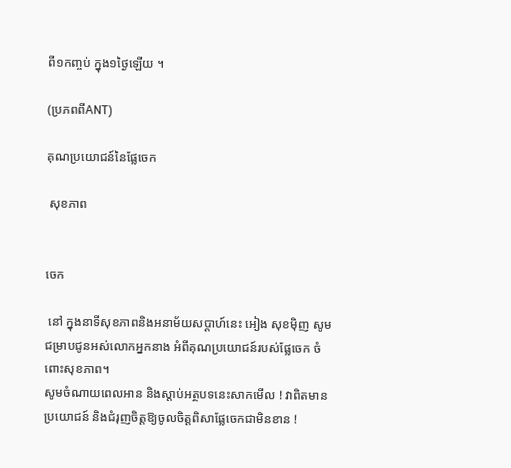ពី១កញ្ចប់ ក្នុង១ថ្ងៃឡើយ ។

(ប្រភពពីANT)

គុណប្រយោជន៍នៃផ្លែចេក

 សុខភាព


ចេក

 នៅ ក្នុងនាទីសុខភាពនិងអនាម័យសប្តាហ៍នេះ អៀង សុខម៉ិញ សូមជម្រាបជូនអស់លោកអ្នកនាង អំពីគុណប្រយោជន៍របស់ផ្លែចេក ចំពោះសុខភាព។
សូមចំណាយពេលអាន និងស្តាប់អត្ថបទនេះសាកមើល ! វាពិតមានប្រយោជន៍ និងជំរុញចិត្តឱ្យចូលចិត្តពិសាផ្លែចេកជាមិនខាន !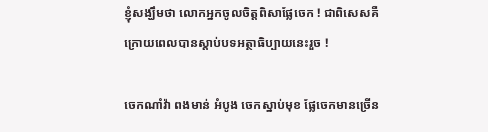ខ្ញុំសង្ឃឹមថា លោកអ្នកចូលចិត្តពិសាផ្លែចេក ! ជាពិសេសគឺក្រោយពេលបានស្តាប់បទអត្ថាធិប្បាយនេះរួច !

ចេកណាំវ៉ា ពងមាន់ អំបូង ចេកស្នាប់មុខ ផ្លែចេកមានច្រើន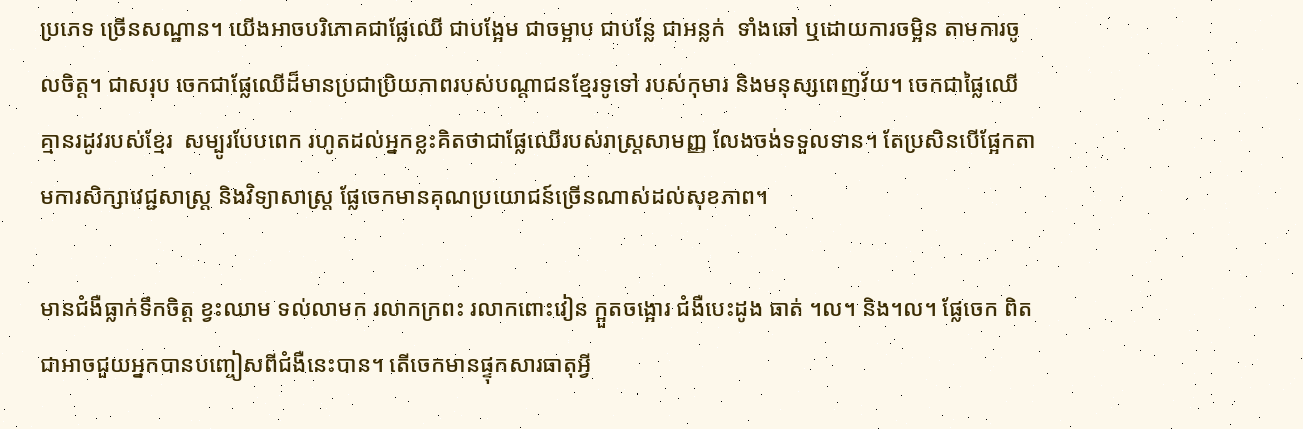ប្រភេទ ច្រើនសណ្ឋាន។ យើងអាចបរិភោគជាផ្លែឈើ ជាបង្អែម ជាចម្អាប ជាបន្លែ ជាអន្លក់  ទាំងឆៅ ឬដោយការចម្អិន តាមការចូលចិត្ត។ ជាសរុប ចេកជាផ្លែឈើដ៏មានប្រជាប្រិយភាពរបស់បណ្តាជនខ្មែរទូទៅ របស់កុមារ និងមនុស្សពេញវ័យ។ ចេកជាផ្លៃឈើ គ្មានរដូវរបស់ខ្មែរ  សម្បូរបែបពេក រហូតដល់អ្នកខ្លះគិតថាជាផ្លែឈើរបស់រាស្ត្រសាមញ្ញ លែងចង់ទទួលទាន។ តែប្រសិនបើផ្អែកតាមការសិក្សាវេជ្ជសាស្ត្រ និងវិទ្យាសាស្ត្រ ផ្លែចេកមានគុណប្រយោជន៍ច្រើនណាស់ដល់សុខភាព។

មានជំងឺធ្លាក់ទឹកចិត្ត ខ្វះឈាម ទល់លាមក រលាកក្រពះ រលាកពោះវៀន ក្អួតចង្អោរ ជំងឺបេះដូង ធាត់ ។ល។ និង។ល។ ផ្លែចេក ពិតជាអាចជួយអ្នកបានបញ្ចៀសពីជំងឺនេះបាន។ តើចេកមានផ្ទុកសារធាតុអ្វី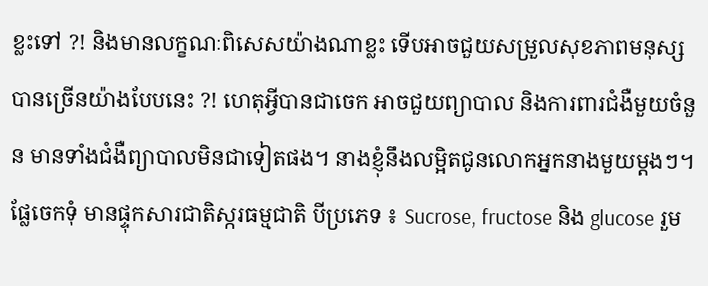ខ្លះទៅ ?! និងមានលក្ខណៈពិសេសយ៉ាងណាខ្លះ ទើបអាចជួយសម្រួលសុខភាពមនុស្សបានច្រើនយ៉ាងបែបនេះ ?! ហេតុអ្វីបានជាចេក អាចជួយព្យាបាល និងការពារជំងឺមួយចំនួន មានទាំងជំងឺព្យាបាលមិនជាទៀតផង។ នាងខ្ញុំនឹងលម្អិតជូនលោកអ្នកនាងមួយម្តងៗ។
ផ្លែចេកទុំ មានផ្ទុកសារជាតិស្ករធម្មជាតិ បីប្រភេទ ៖ Sucrose, fructose និង glucose រួម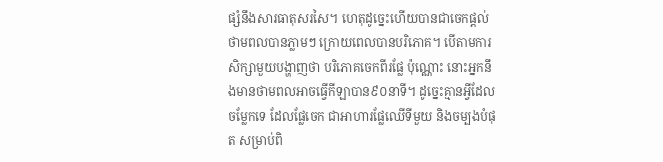ផ្សំនឹងសារធាតុសរសៃ។ ហេតុដូច្នេះហើយបានជាចេកផ្តល់ថាមពលបានភ្លាមៗ ក្រោយពេលបានបរិភោគ។ បើតាមការសិក្សាមួយបង្ហាញថា បរិភោគចេកពីរផ្លែ ប៉ុណ្ណោះ នោះអ្នកនឹងមានថាមពលអាចធ្វើកីឡាបាន៩០នាទី។ ដូច្នេះគ្មានអ្វីដែលចម្លែកទេ ដែលផ្លែចេក ជាអាហារផ្លែឈើទីមួយ និងចម្បងបំផុត សម្រាប់ពិ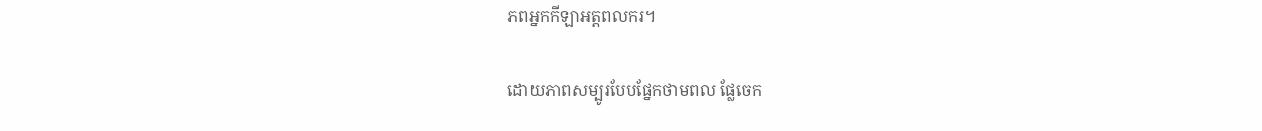ភពអ្នកកីឡាអត្តពលករ។

ដោយភាពសម្បូរបែបផ្នែកថាមពល ផ្លែចេក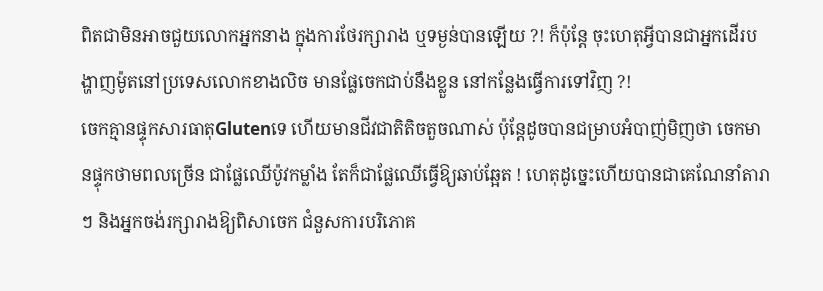ពិតជាមិនអាចជួយលោកអ្នកនាង ក្នុងការថែរក្សារាង ឬទម្ងន់បានឡើយ ?! ក៏ប៉ុន្តែ ចុះហេតុអ្វីបានជាអ្នកដើរបង្ហាញម៉ូតនៅប្រទេសលោកខាងលិច មានផ្លែចេកជាប់នឹងខ្លួន នៅកន្លែងធ្វើការទៅវិញ ?!
ចេកគ្មានផ្ទុកសារធាតុGlutenទេ ហើយមានជីវជាតិតិចតួចណាស់ ប៉ុន្តែដូចបានជម្រាបអំបាញ់មិញថា ចេកមានផ្ទុកថាមពលច្រើន ជាផ្លែឈើប៉ូវកម្លាំង តែក៏ជាផ្លែឈើធ្វើឱ្យឆាប់ឆ្អែត ! ហេតុដូច្នេះហើយបានជាគេណែនាំតារាៗ និងអ្នកចង់រក្សារាងឱ្យពិសាចេក ជំនួសការបរិភោគ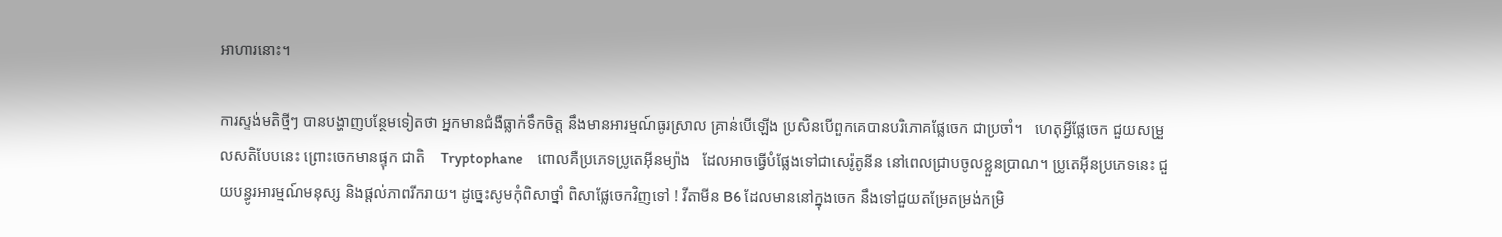អាហារនោះ។

ការស្ទង់មតិថ្មីៗ បានបង្ហាញបន្ថែមទៀតថា អ្នកមានជំងឺធ្លាក់ទឹកចិត្ត នឹងមានអារម្មណ៍ធូរស្រាល គ្រាន់បើឡើង ប្រសិនបើពួកគេបានបរិភោគផ្លែចេក ជាប្រចាំ។   ហេតុអ្វីផ្លែចេក ជួយសម្រួលសតិបែបនេះ ព្រោះចេកមានផ្ទុក ជាតិ    Tryptophane     ពោលគឺប្រភេទប្រូតេអ៊ីនម្យ៉ាង   ដែលអាចធ្វើបំផ្លែងទៅជាសេរ៉ូតូនីន នៅពេលជ្រាបចូលខ្លួនប្រាណ។ ប្រូតេអ៊ីនប្រភេទនេះ ជួយបន្ធូរអារម្មណ៍មនុស្ស និងផ្តល់ភាពរីករាយ។ ដូច្នេះសូមកុំពិសាថ្នាំ ពិសាផ្លែចេកវិញទៅ ! វីតាមីន B6 ដែលមាននៅក្នុងចេក នឹងទៅជួយតម្រែតម្រង់កម្រិ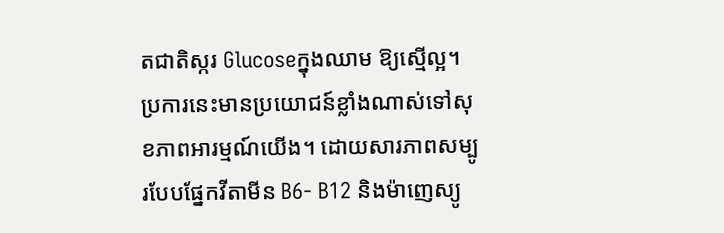តជាតិស្ករ Glucoseក្នុងឈាម ឱ្យស្មើល្អ។ ប្រការនេះមានប្រយោជន៍ខ្លាំងណាស់ទៅសុខភាពអារម្មណ៍យើង។ ដោយសារភាពសម្បូរបែបផ្នែកវីតាមីន B6- B12 និងម៉ាញេស្យូ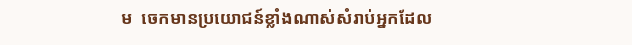ម  ចេកមានប្រយោជន៍ខ្លាំងណាស់សំរាប់អ្នកដែល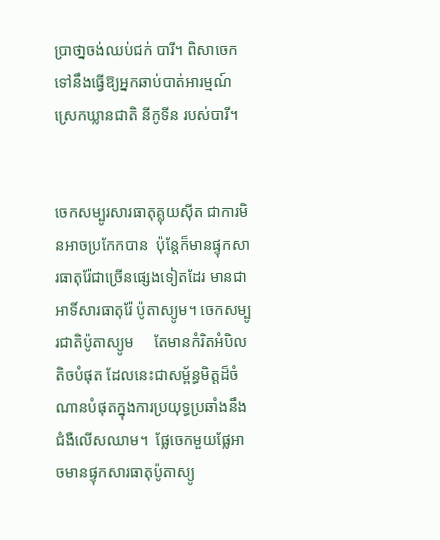ប្រាថា្នចង់ឈប់ជក់ បារី។ ពិសាចេកទៅនឹងធ្វើឱ្យអ្នកឆាប់បាត់អារម្មណ៍ស្រេកឃ្លានជាតិ នីកូទីន របស់បារី។


ចេកសម្បូរសារធាតុគ្លុយស៊ីត ជាការមិនអាចប្រកែកបាន  ប៉ុន្តែក៏មានផ្ទុកសារធាតុរ៉ែជាច្រើនផ្សេងទៀតដែរ មានជាអាទិ៍សារធាតុរ៉ែ ប៉ូតាស្យូម។ ចេកសម្បូរជាតិប៉ូតាស្យូម     តែមានកំរិតអំបិលតិចបំផុត ដែលនេះជាសម្ព័ន្ធមិត្តដ៏ចំណានបំផុតក្នុងការប្រយុទ្ធប្រឆាំងនឹង ជំងឺលើសឈាម។  ផ្លែចេកមួយផ្លែអាចមានផ្ទុកសារធាតុប៉ូតាស្យូ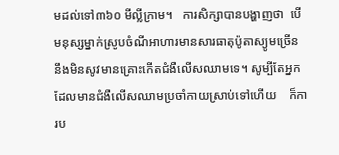មដល់ទៅ៣៦០ មីល្លីក្រាម។   ការសិក្សាបានបង្ហាញថា  បើមនុស្សម្នាក់ស្រូបចំណីអាហារមានសារធាតុប៉ូតាស្យូមច្រើន  នឹងមិនសូវមានគ្រោះកើតជំងឺលើសឈាមទេ។ សូម្បីតែអ្នកដែលមានជំងឺលើសឈាមប្រចាំកាយស្រាប់ទៅហើយ    ក៏ការប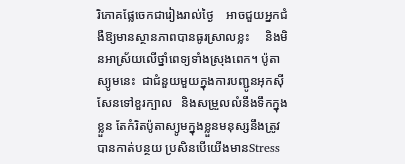រិភោគផ្លែចេកជារៀងរាល់ថ្ងៃ    អាចជួយអ្នកជំងឺឱ្យមានស្ថានភាពបានធូរស្រាលខ្លះ     និងមិនអាស្រ័យលើថ្នាំពេទ្យទាំងស្រុងពេក។ ប៉ូតាស្យូមនេះ  ជាជំនួយមួយក្នុងការបញ្ជូនអុកស៊ីសែនទៅខួរក្បាល   និងសម្រួលលំនឹងទឹកក្នុងខ្លួន តែកំរិតប៉ូតាស្យូមក្នុងខ្លួនមនុស្សនឹងត្រូវបានកាត់បន្ថយ ប្រសិនបើយើងមានStress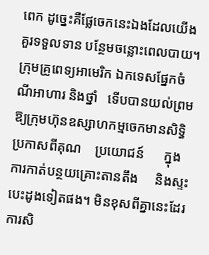ពេក ដូច្នេះគឺផ្លែចេកនេះឯងដែលយើងគួរទទួលទាន បន្ថែមចន្លោះពេលបាយ។  ក្រុមគ្រូពេទ្យអាមេរិក ឯកទេសផ្នែកចំណីអាហារ និងថ្នាំ   ទើបបានយល់ព្រមឱ្យក្រុមហ៊ុនឧស្សាហកម្មចេកមានសិទ្ធិប្រកាសពីគុណ    ប្រយោជន៍      ក្នុងការកាត់បន្ថយគ្រោះតានតឹង     និងស្ទះបេះដូងទៀតផង។ មិនខុសពីគ្នានេះដែរការសិ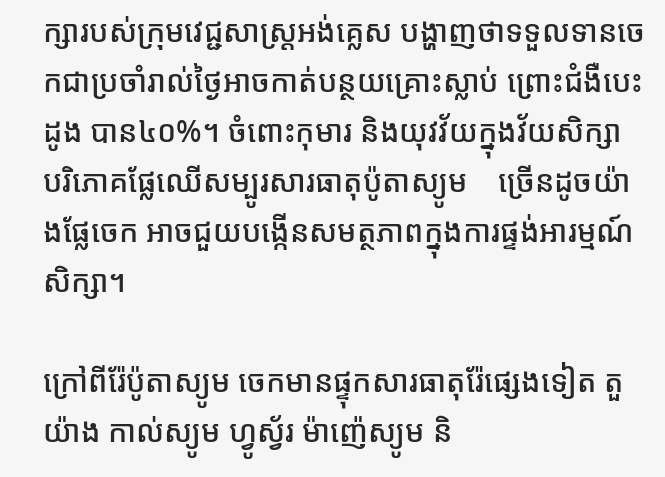ក្សារបស់ក្រុមវេជ្ជសាស្ត្រអង់គ្លេស បង្ហាញថាទទួលទានចេកជាប្រចាំរាល់ថ្ងៃអាចកាត់បន្ថយគ្រោះស្លាប់ ព្រោះជំងឺបេះដូង បាន៤០%។ ចំពោះកុមារ និងយុវវ័យក្នុងវ័យសិក្សា    បរិភោគផ្លែឈើសម្បូរសារធាតុប៉ូតាស្យូម    ច្រើនដូចយ៉ាងផ្លែចេក អាចជួយបង្កើនសមត្ថភាពក្នុងការផ្ទង់អារម្មណ៍សិក្សា។

ក្រៅពីរ៉ែប៉ូតាស្យូម ចេកមានផ្ទុកសារធាតុរ៉ែផ្សេងទៀត តួយ៉ាង កាល់ស្យូម ហ្វូស្វ័រ ម៉ាញ៉េស្យូម និ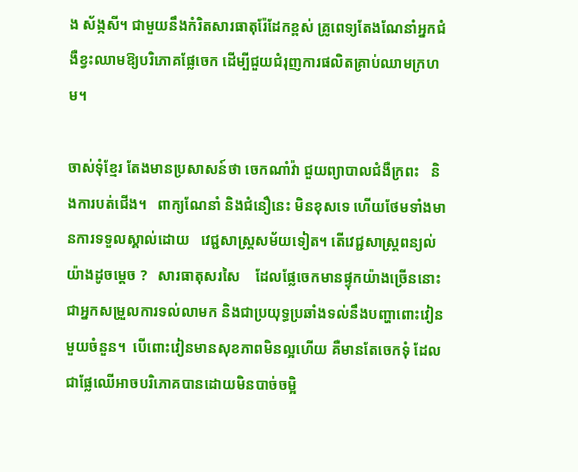ង ស័ង្កសី។ ជាមួយនឹងកំរិតសារធាតុរ៉ែដែកខ្ពស់ គ្រូពេទ្យតែងណែនាំអ្នកជំងឺខ្វះឈាមឱ្យបរិភោគផ្លែចេក ដើម្បីជួយជំរុញការផលិតគ្រាប់ឈាមក្រហម។

ចាស់ទុំខ្មែរ តែងមានប្រសាសន៍ថា ចេកណាំវ៉ា ជួយព្យាបាលជំងឺក្រពះ   និងការបត់ជើង។   ពាក្យណែនាំ និងជំនឿនេះ មិនខុសទេ ហើយថែមទាំងមានការទទួលស្គាល់ដោយ   វេជ្ជសាស្ត្រសម័យទៀត។ តើវេជ្ជសាស្ត្រពន្យល់យ៉ាងដូចម្តេច ?   សារធាតុសរសៃ    ដែលផ្លែចេកមានផ្ទុកយ៉ាងច្រើននោះ ជាអ្នកសម្រួលការទល់លាមក និងជាប្រយុទ្ធប្រឆាំងទល់នឹងបញ្ហាពោះវៀនមួយចំនួន។  បើពោះវៀនមានសុខភាពមិនល្អហើយ គឺមានតែចេកទុំ ដែលជាផ្លែឈើអាចបរិភោគបានដោយមិនបាច់ចម្អិ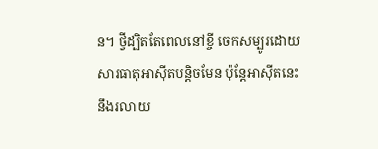ន។ ថ្វីដ្បិតតែពេលនៅខ្ចី ចេកសម្បូរដោយសារធាតុអាស៊ីតបន្តិចមែន ប៉ុន្តែអាស៊ីតនេះ នឹងរលាយ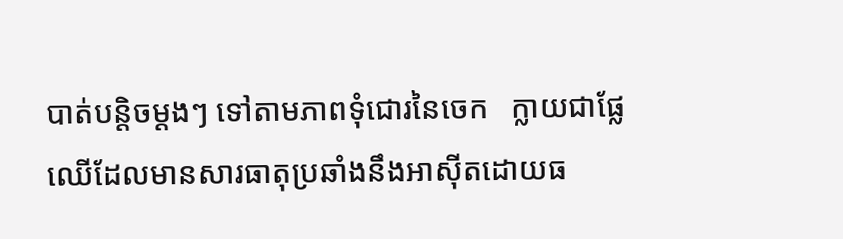បាត់បន្តិចម្តងៗ ទៅតាមភាពទុំជោរនៃចេក   ក្លាយជាផ្លែឈើដែលមានសារធាតុប្រឆាំងនឹងអាស៊ីតដោយធ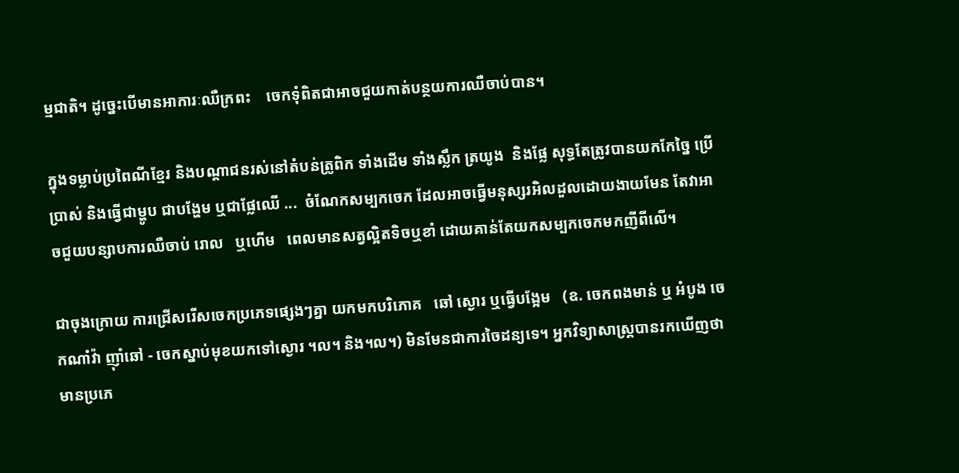ម្មជាតិ។ ដូច្នេះបើមានអាការៈឈឺក្រពះ    ចេកទុំពិតជាអាចជួយកាត់បន្ថយការឈឺចាប់បាន។

ក្នុងទម្លាប់ប្រពៃណីខ្មែរ និងបណ្តាជនរស់នៅតំបន់ត្រូពិក ទាំងដើម ទាំងស្លឹក ត្រយូង  និងផ្លែ សុទ្ធតែត្រូវបានយកកែច្នៃ ប្រើប្រាស់ និងធ្វើជាម្ហូប ជាបង្ហែម ឬជាផ្លែឈើ ...  ចំណែកសម្បកចេក ដែលអាចធ្វើមនុស្សរអិលដួលដោយងាយមែន តែវាអាចជួយបន្សាបការឈឺចាប់ រោល   ឬហើម   ពេលមានសត្វល្អិតទិចឬខាំ ដោយគាន់តែយកសម្បកចេកមកញីពីលើ។

ជាចុងក្រោយ ការជ្រើសរើសចេកប្រភេទផ្សេងៗគ្នា យកមកបរិភោគ   ឆៅ ស្ងោរ ឬធ្វើបង្អែម   (ឧ. ចេកពងមាន់ ឬ អំបូង ចេកណាំវ៉ា ញ៉ាំឆៅ - ចេកស្នាប់មុខយកទៅស្ងោរ ។ល។ និង។ល។) មិនមែនជាការចៃដន្យទេ។ អ្នកវិទ្យាសាស្ត្របានរកឃើញថា មានប្រភេ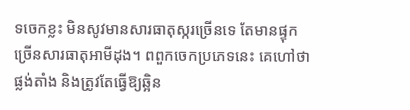ទចេកខ្លះ មិនសូវមានសារធាតុស្ករច្រើនទេ តែមានផ្ទុកច្រើនសារធាតុអាមីដុង។ ពពួកចេកប្រភេទនេះ គេហៅថា ផ្លង់តាំង និងត្រូវតែធ្វើឱ្យឆ្អិន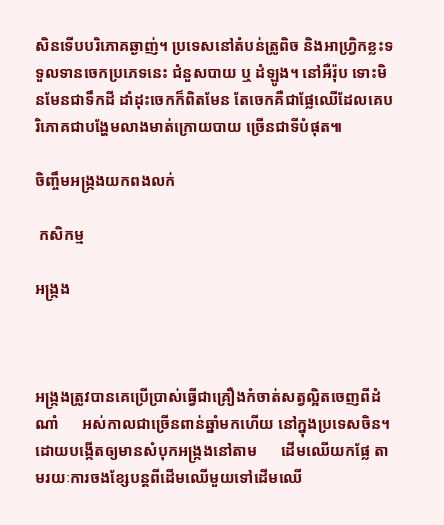សិនទើបបរិភោគឆ្ងាញ់។ ប្រទេសនៅតំបន់ត្រូពិច និងអាហ្វ្រិកខ្លះទទួលទានចេកប្រភេទនេះ ជំនួសបាយ ឬ ដំឡូង។ នៅអឺរ៉ុប ទោះមិនមែនជាទឹកដី ដាំដុះចេកក៏ពិតមែន តែចេកគឺជាផ្លែឈើដែលគេបរិភោគជាបង្ហែមលាងមាត់ក្រោយបាយ ច្រើនជាទីបំផុត៕

ចិញ្ចឹមអង្ក្រងយកពងលក់

 កសិកម្ម

អង្ក្រង



អង្ក្រងត្រូវបានគេប្រើប្រាស់ធ្វើជាគ្រឿងកំចាត់សត្វល្អិតចេញពីដំណាំ      អស់កាលជាច្រើនពាន់ឆ្នាំមកហើយ នៅក្នុងប្រទេសចិន។       ដោយបង្កើតឲ្យមានសំបុកអង្ក្រងនៅតាម      ដើមឈើយកផ្លែ តាមរយៈការចងខ្សែបន្តពីដើមឈើមួយទៅដើមឈើ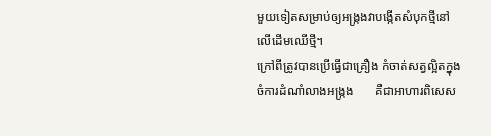មួយទៀតសម្រាប់ឲ្យអង្ក្រងវាបង្កើតសំបុកថ្មីនៅលើដើមឈើថ្មី។
ក្រៅពីត្រូវបានប្រើធ្វើជាគ្រឿង កំចាត់សត្វល្អិតក្នុងចំការដំណាំលាងអង្ក្រង       គឺជាអាហារពិសេស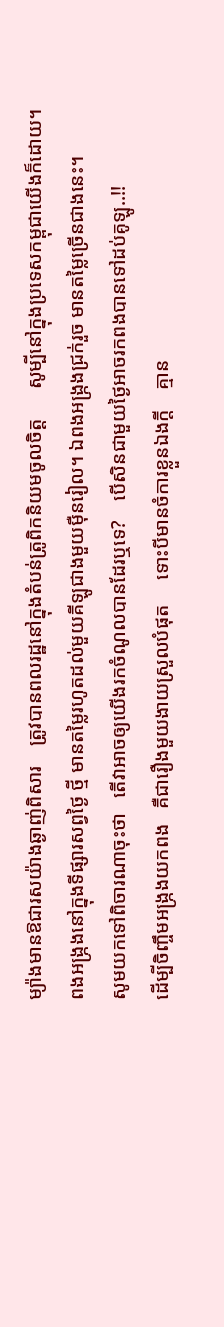ម្យ៉ាងមានឱជារសយ៉ាងឆ្ងាញ់ពិសារ    ត្រូវបានពលរដ្ឋនៅក្នុងតំបន់ត្រូពិកនិយមចូលចិត្ត      សូម្បីនៅក្នុងប្រទេសកម្ពុជាយើងក៏ដោយ។
ពងអង្ក្រងនៅក្នុងទីផ្សារសព្វថ្ងៃ ថ្មី មានតម្លៃរហូតដល់មួយគីឡូជាងមួយម៉ឺនរៀល។ ឯពងអង្ក្រងជ្រក់រួច មានតម្លៃច្រើនជាងនេះ។
សូមយកទៅពិចារណាចុះថា   តើវាអាចឲ្យយើងរកចំណូលបានដែរឬទេ?    បើសិនជាមួយថ្ងៃអាចរកពងបានទៅដប់គូឡូ..!!
ដើម្បីចិញ្ចឹមអង្ក្រងយកពង   គឺជារឿងមួយងាយស្រួលបំផុត     ទោះបីមានចំការខ្លួនឯងក្តី    គ្មាន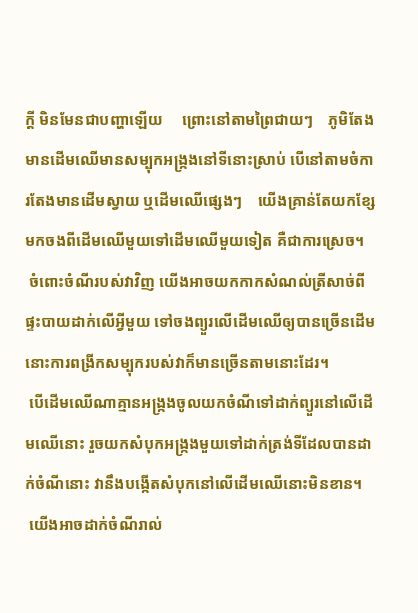ក្តី មិនមែនជាបញ្ហាឡើយ     ព្រោះនៅតាមព្រៃជាយៗ    ភូមិតែងមានដើមឈើមានសម្បុកអង្ក្រងនៅទីនោះស្រាប់ បើនៅតាមចំការតែងមានដើមស្វាយ ឬដើមឈើផ្សេងៗ    យើងគ្រាន់តែយកខ្សែមកចងពីដើមឈើមួយទៅដើមឈើមួយទៀត គឺជាការស្រេច។
 ចំពោះចំណីរបស់វាវិញ យើងអាចយកកាកសំណល់ត្រីសាច់ពីផ្ទះបាយដាក់លើអ្វីមួយ ទៅចងព្យួរលើដើមឈើឲ្យបានច្រើនដើម នោះការពង្រីកសម្បុករបស់វាក៏មានច្រើនតាមនោះដែរ។
 បើដើមឈើណាគ្មានអង្ក្រងចូលយកចំណីទៅដាក់ព្យួរនៅលើដើមឈើនោះ រួចយកសំបុកអង្ក្រងមួយទៅដាក់ត្រង់ទីដែលបានដាក់ចំណីនោះ វានឹងបង្កើតសំបុកនៅលើដើមឈើនោះមិនខាន។
 យើងអាចដាក់ចំណីរាល់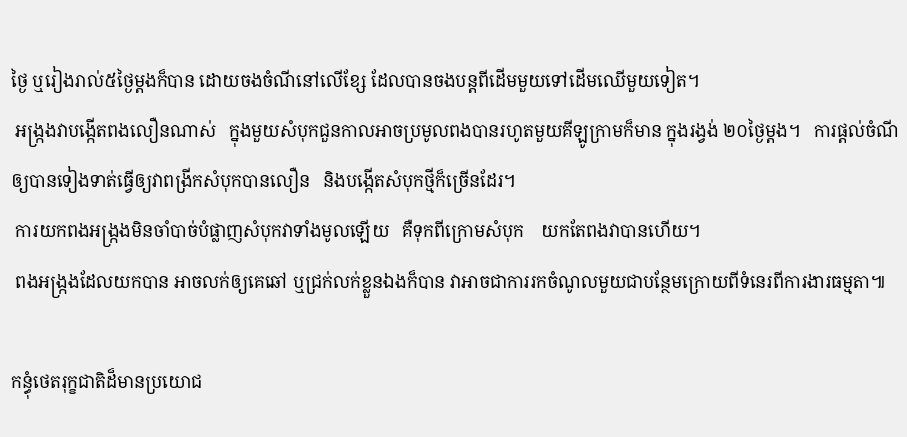ថ្ងៃ ឬរៀងរាល់៥ថ្ងៃម្តងក៏បាន ដោយចងចំណីនៅលើខ្សែ ដែលបានចងបន្តពីដើមមួយទៅដើមឈើមួយទៀត។
 អង្ក្រងវាបង្កើតពងលឿនណាស់   ក្នុងមួយសំបុកជួនកាលអាចប្រមូលពងបានរហូតមួយគីឡូក្រាមក៏មាន ក្នុងរង្វង់ ២០ថ្ងៃម្តង។   ការផ្តល់ចំណីឲ្យបានទៀងទាត់ធ្វើឲ្យវាពង្រីកសំបុកបានលឿន   និងបង្កើតសំបុកថ្មីក៏ច្រើនដែរ។
 ការយកពងអង្ក្រងមិនចាំបាច់បំផ្លាញសំបុកវាទាំងមូលឡើយ   គឺទុកពីក្រោមសំបុក    យកតែពងវាបានហើយ។
 ពងអង្ក្រងដែលយកបាន អាចលក់ឲ្យគេឆៅ ឬជ្រក់លក់ខ្លួនឯងក៏បាន វាអាចជាការរកចំណូលមួយជាបន្ថែមក្រោយពីទំនេរពីការងារធម្មតា៕

កន្ធុំថេតរុក្ខជាតិដ៏មានប្រយោជ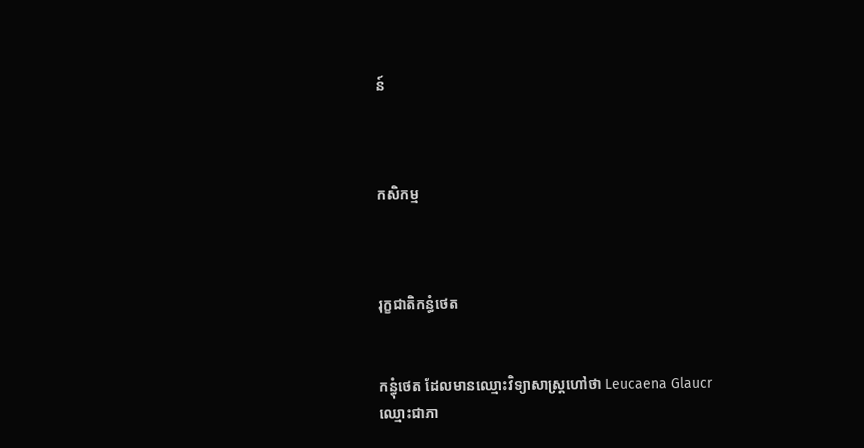ន៍



កសិកម្ម



រុក្ខជាតិកន្ធំថេត


កន្ធុំថេត ដែលមានឈ្មោះវិទ្យាសាស្ត្រហៅថា Leucaena Glaucr ឈ្មោះជាភា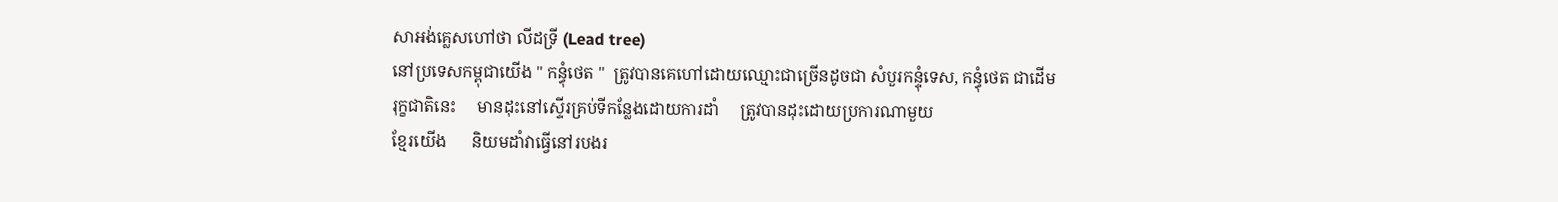សាអង់គ្លេសហៅថា លីដទ្រី (Lead tree)
នៅប្រទេសកម្ពុជាយើង '' កន្ធុំថេត ''  ត្រូវបានគេហៅដោយឈ្មោះជាច្រើនដូចជា សំបួរកន្ទុំទេស, កន្ធុំថេត ជាដើម
រុក្ខជាតិនេះ     មានដុះនៅស្ទើរគ្រប់ទីកន្លែងដោយការដាំ     ត្រូវបានដុះដោយប្រការណាមួយ
ខ្មែរយើង      និយមដាំវាធ្វើនៅរបងរ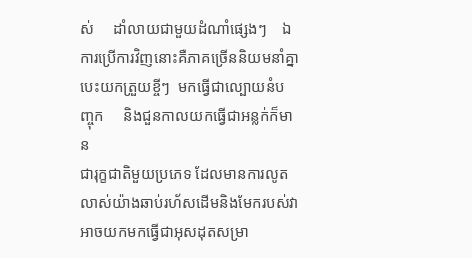ស់     ដាំលាយជាមួយដំណាំផ្សេងៗ    ឯការប្រើការវិញនោះគឺភាគច្រើននិយមនាំគ្នាបេះយកត្រួយខ្ចីៗ  មកធ្វើជាល្បោយនំបញ្ចុក     និងជួនកាលយកធ្វើជាអន្លក់ក៏មាន
ជារុក្ខជាតិមួយប្រភេទ ដែលមានការលូតលាស់យ៉ាងឆាប់រហ័សដើមនិងមែករបស់វាអាចយកមកធ្វើជាអុសដុតសម្រា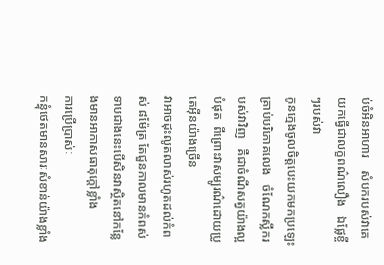ប់ចំអិនអាហារ    សំបករបស់វាគេយកធ្វើជាលក្ខពណ៌លឿង   ឯផ្លែខ្ចីៗរបស់វា
កូនក្មេងចូលចិត្តបេះយកមកប្រឡេះគ្រាប់បរិភោគលេង   ចំណែកស្លឹករបស់វាវិញ   គឺជាចំណីសត្វយ៉ាងល្អបំផុត  ពីព្រោះវាសម្បូរណ៌ដោយប្រូតេអ៊ីនយ៉ាងច្រើន
វាអាចដុះលូតលាស់រហូតដល់កំពស់ ៨ម៉ែត្រ តែជួនកាលមានកំពស់ទាបជាងនេះបើសិនវាស្ថិតនៅកន្លែងមានអាកាសធាតុក្តៅខ្លាំង
ការប្រើប្រាស់ៈ
កន្ធុំថេតមានសារៈសំខាន់យ៉ាងខ្លាំង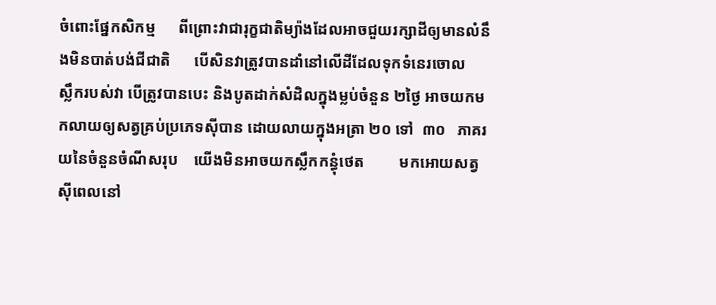ចំពោះផ្នែកសិកម្ម      ពីព្រោះវាជារុក្ខជាតិម្យ៉ាងដែលអាចជួយរក្សាដីឲ្យមានលំនឹងមិនបាត់បង់ជីជាតិ      បើសិនវាត្រូវបានដាំនៅលើដីដែលទុកទំនេរចោល
ស្លឹករបស់វា បើត្រូវបានបេះ និងបូតដាក់សំដិលក្នុងម្លប់ចំនួន ២ថ្ងៃ អាចយកមកលាយឲ្យសត្វគ្រប់ប្រភេទស៊ីបាន ដោយលាយក្នុងអត្រា ២០ ទៅ  ៣០   ភាគរយនៃចំនួនចំណីសរុប    យើងមិនអាចយកស្លឹកកន្ធុំថេត         មកអោយសត្វស៊ីពេលនៅ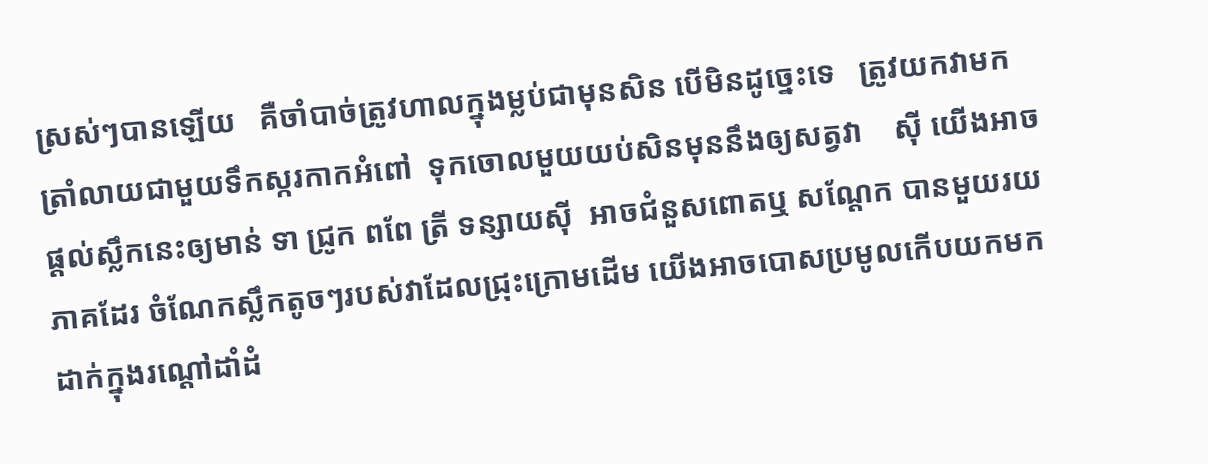ស្រស់ៗបានឡើយ   គឺចាំបាច់ត្រូវហាលក្នុងម្លប់ជាមុនសិន បើមិនដូច្នេះទេ   ត្រូវយកវាមកត្រាំលាយជាមួយទឹកស្ករកាកអំពៅ  ទុកចោលមួយយប់សិនមុននឹងឲ្យសត្វវា    ស៊ី យើងអាចផ្តល់ស្លឹកនេះឲ្យមាន់ ទា ជ្រូក ពពែ ត្រី ទន្សាយស៊ី  អាចជំនួសពោតឬ សណ្តែក បានមួយរយភាគដែរ ចំណែកស្លឹកតូចៗរបស់វាដែលជ្រុះក្រោមដើម យើងអាចបោសប្រមូលកើបយកមកដាក់ក្នុងរណ្តៅដាំដំ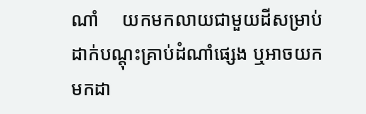ណាំ     យកមកលាយជាមួយដីសម្រាប់ដាក់បណ្តុះគ្រាប់ដំណាំផ្សេង ឬអាចយកមកដា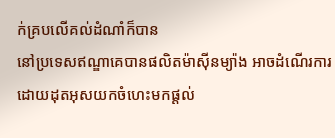ក់គ្របលើគល់ដំណាំក៏បាន
នៅប្រទេសឥណ្ឌាគេបានផលិតម៉ាស៊ីនម្យ៉ាង អាចដំណើរការដោយដុតអុសយកចំហេះមកផ្តល់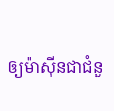ឲ្យម៉ាស៊ីនជាជំនួ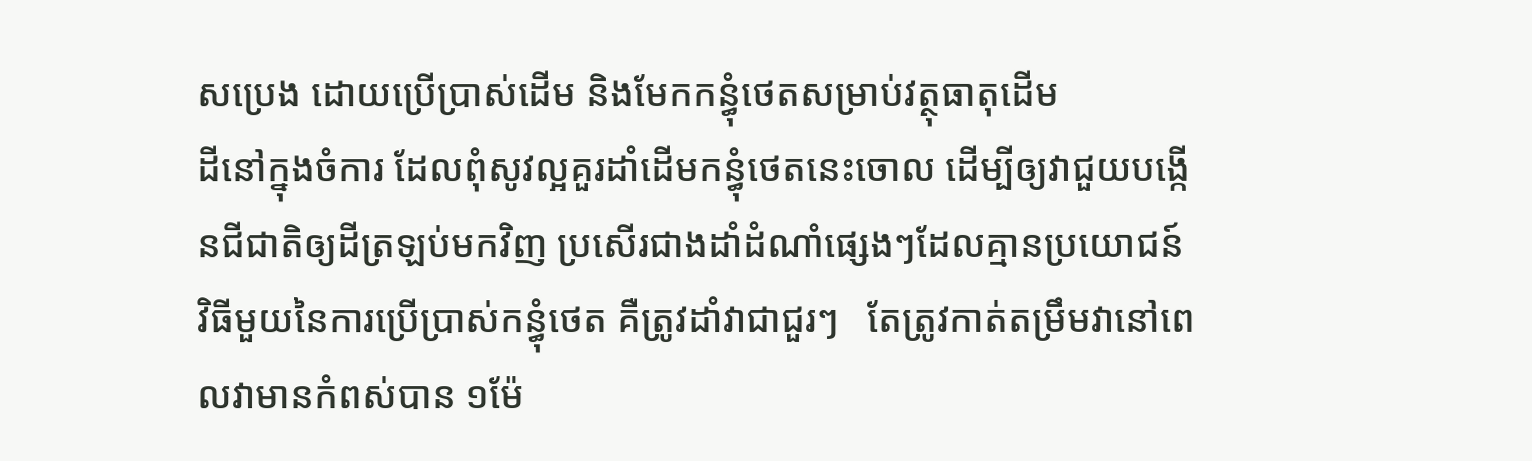សប្រេង ដោយប្រើប្រាស់ដើម និងមែកកន្ធុំថេតសម្រាប់វត្ថុធាតុដើម
ដីនៅក្នុងចំការ ដែលពុំសូវល្អគួរដាំដើមកន្ធុំថេតនេះចោល ដើម្បីឲ្យវាជួយបង្កើនជីជាតិឲ្យដីត្រឡប់មកវិញ ប្រសើរជាងដាំដំណាំផ្សេងៗដែលគ្មានប្រយោជន៍
វិធីមួយនៃការប្រើប្រាស់កន្ធុំថេត គឺត្រូវដាំវាជាជួរៗ   តែត្រូវកាត់តម្រឹមវានៅពេលវាមានកំពស់បាន ១ម៉ែ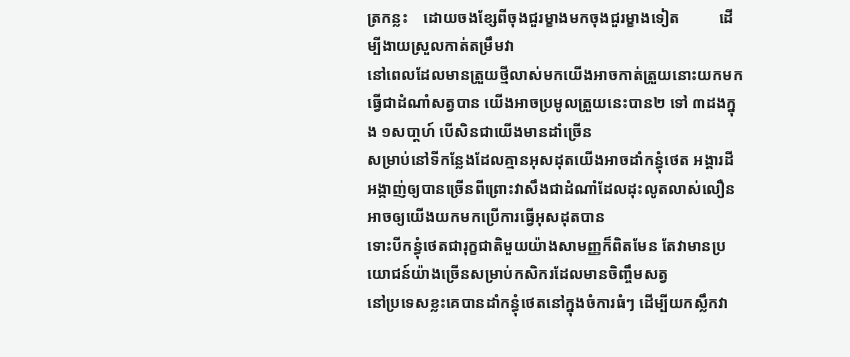ត្រកន្លះ    ដោយចងខ្សែពីចុងជួរម្ខាងមកចុងជួរម្ខាងទៀត          ដើម្បីងាយស្រួលកាត់តម្រឹមវា
នៅពេលដែលមានត្រួយថ្មីលាស់មកយើងអាចកាត់ត្រួយនោះយកមកធ្វើជាដំណាំសត្វបាន យើងអាចប្រមូលត្រួយនេះបាន២ ទៅ ៣ដងក្នុង ១សបា្តហ៍ បើសិនជាយើងមានដាំច្រើន
សម្រាប់នៅទីកន្លែងដែលគ្មានអុសដុតយើងអាចដាំកន្ធុំថេត អង្គារដី អង្កាញ់ឲ្យបានច្រើនពីព្រោះវាសឹងជាដំណាំដែលដុះលូតលាស់លឿនអាចឲ្យយើងយកមកប្រើការធ្វើអុសដុតបាន
ទោះបីកន្ធុំថេតជារុក្ខជាតិមួយយ៉ាងសាមញ្ញក៏ពិតមែន តែវាមានប្រយោជន៍យ៉ាងច្រើនសម្រាប់កសិករដែលមានចិញ្ចឹមសត្វ
នៅប្រទេសខ្លះគេបានដាំកន្ធុំថេតនៅក្នុងចំការធំៗ ដើម្បីយកស្លឹកវា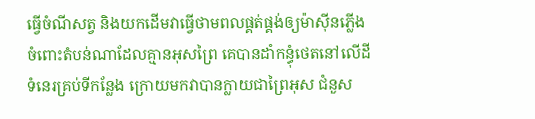ធ្វើចំណីសត្វ និងយកដើមវាធ្វើថាមពលផ្គត់ផ្គង់ឲ្យម៉ាស៊ីនភ្លើង
ចំពោះតំបន់ណាដែលគ្មានអុសព្រៃ គេបានដាំកន្ធុំថេតនៅលើដីទំនេរគ្រប់ទីកន្លែង ក្រោយមកវាបានក្លាយជាព្រៃអុស ជំនួស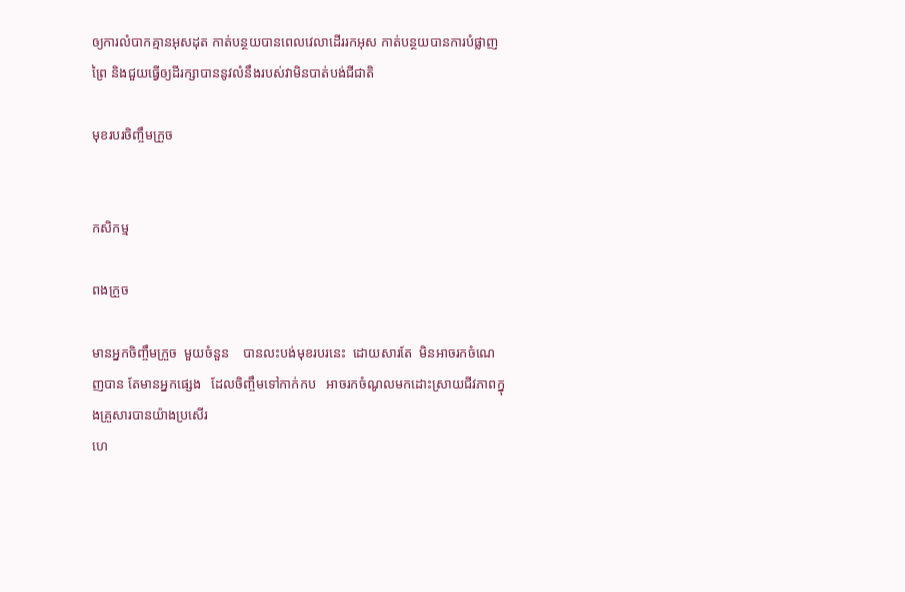ឲ្យការលំបាកគ្មានអុសដុត កាត់បន្ថយបានពេលវេលាដើររកអុស កាត់បន្ថយបានការបំផ្លាញព្រៃ និងជួយធ្វើឲ្យដីរក្សាបាននូវលំនឹងរបស់វាមិនបាត់បង់ជីជាតិ

មុខរបរចិញ្ចឹមក្រួច


កសិកម្ម

ពងក្រួច

មានអ្នកចិញ្ចឹមក្រួច  មួយចំនួន    បានលះបង់មុខរបរនេះ  ដោយសារតែ  មិនអាចរកចំណេញបាន តែមានអ្នកផ្សេង   ដែលចិញ្ចឹមទៅកាក់កប   អាចរកចំណូលមកដោះស្រាយជីវភាពក្នុងគ្រួសារបានយ៉ាងប្រសើរ
ហេ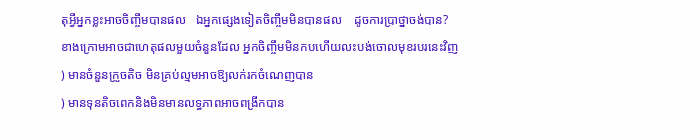តុអ្វីអ្នកខ្លះអាចចិញ្ចឹមបានផល   ឯអ្នកផ្សេងទៀតចិញ្ចឹមមិនបានផល    ដូចការប្រាថ្នាចង់បាន?
ខាងក្រោមអាចជាហេតុផលមួយចំនួនដែល អ្នកចិញ្ចឹមមិនកបហើយលះបង់ចោលមុខរបរនេះវិញ
) មានចំនួនក្រួចតិច មិនគ្រប់ល្មមអាចឱ្យលក់រកចំណេញបាន
) មានទុនតិចពេកនិងមិនមានលទ្ធភាពអាចពង្រីកបាន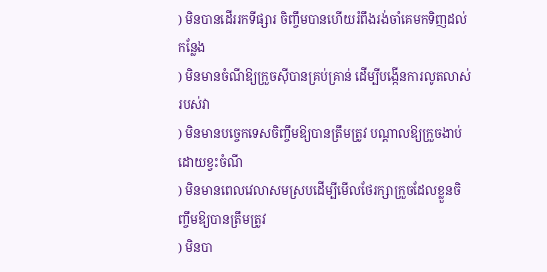) មិនបានដើររកទីផ្សារ ចិញ្ចឹមបានហើយរំពឹងរង់ចាំគេមកទិញដល់កន្លែង
) មិនមានចំណីឱ្យក្រួចស៊ីបានគ្រប់គ្រាន់ ដើម្បីបង្កើនការលូតលាស់របស់វា
) មិនមានបច្ចេកទេសចិញ្ចឹមឱ្យបានត្រឹមត្រូវ បណ្ដាលឱ្យក្រួចងាប់ដោយខ្វះចំណី
) មិនមានពេលវេលាសមស្របដើម្បីមើលថែរក្សាក្រួចដែលខ្លួនចិញ្ចឹមឱ្យបានត្រឹមត្រូវ
) មិនបា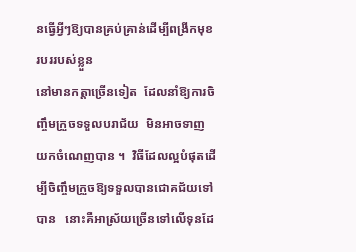នធ្វើអ្វីៗឱ្យបានគ្រប់គ្រាន់ដើម្បីពង្រីកមុខរបររបស់ខ្លួន
នៅមានកត្ដាច្រើនទៀត  ដែលនាំឱ្យការចិញ្ចឹមក្រួចទទួលបរាជ័យ  មិនអាចទាញយកចំណេញបាន ។  វិធីដែលល្អបំផុតដើម្បីចិញ្ចឹមក្រួចឱ្យទទួលបានជោគជ័យទៅបាន   នោះគឺអាស្រ័យច្រើនទៅលើទុនដែ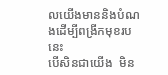លយើងមាននិងបំណងដើម្បីពង្រីកមុខរបនេះ
បើសិនជាយើង  មិន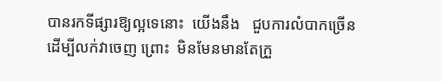បានរកទីផ្សារឱ្យល្អទេនោះ  យើងនឹង   ជួបការលំបាកច្រើនដើម្បីលក់វាចេញ ព្រោះ  មិនមែនមានតែក្រួ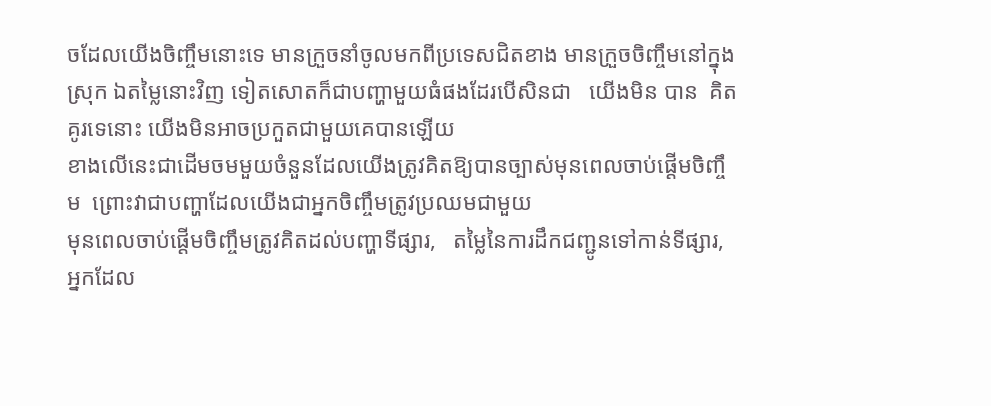ចដែលយើងចិញ្ចឹមនោះទេ មានក្រួចនាំចូលមកពីប្រទេសជិតខាង មានក្រួចចិញ្ចឹមនៅក្នុងស្រុក ឯតម្លៃនោះវិញ ទៀតសោតក៏ជាបញ្ហាមួយធំផងដែរបើសិនជា   យើងមិន បាន  គិតគូរទេនោះ យើងមិនអាចប្រកួតជាមួយគេបានឡើយ
ខាងលើនេះជាដើមចមមួយចំនួនដែលយើងត្រូវគិតឱ្យបានច្បាស់មុនពេលចាប់ផ្ដើមចិញ្ចឹម  ព្រោះវាជាបញ្ហាដែលយើងជាអ្នកចិញ្ចឹមត្រូវប្រឈមជាមួយ
មុនពេលចាប់ផ្ដើមចិញ្ចឹមត្រូវគិតដល់បញ្ហាទីផ្សារ,   តម្លៃនៃការដឹកជញ្ជូនទៅកាន់ទីផ្សារ,   អ្នកដែល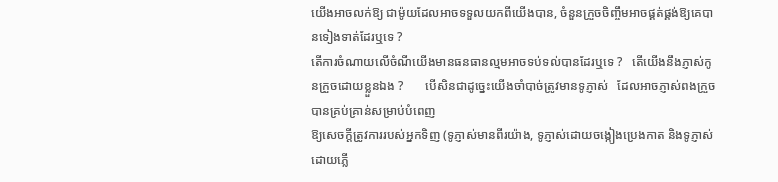យើងអាចលក់ឱ្យ ជាម៉ូយដែលអាចទទួលយកពីយើងបាន, ចំនួនក្រួចចិញ្ចឹមអាចផ្គត់ផ្គង់ឱ្យគេបានទៀងទាត់ដែរឬទេ ?
តើការចំណាយលើចំណីយើងមានធនធានល្មមអាចទប់ទល់បានដែរឬទេ ?   តើយើងនឹងភ្ញាស់កូនក្រួចដោយខ្លួនឯង ?       បើសិនជាដូច្នេះយើងចាំបាច់ត្រូវមានទូភ្ញាស់   ដែលអាចភ្ញាស់ពងក្រួចបានគ្រប់គ្រាន់សម្រាប់បំពេញ
ឱ្យសេចក្ដីត្រូវការរបស់អ្នកទិញ (ទូភ្ញាស់មានពីរយ៉ាង, ទូភ្ញាស់ដោយចង្កៀងប្រេងកាត និងទូភ្ញាស់ដោយភ្លើ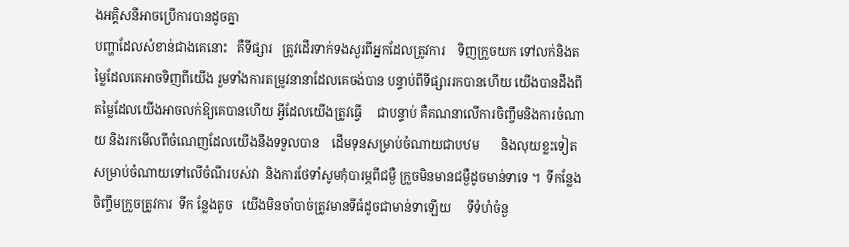ងអគ្គិសនីអាចប្រើការបានដូចគ្នា
បញ្ហាដែលសំខាន់ជាងគេនោះ   គឺទីផ្សារ   ត្រូវដើរទាក់ទងសួរពីអ្នកដែលត្រូវការ    ទិញក្រួចយក ទៅលក់និងតម្លៃដែលគេអាចទិញពីយើង រួមទាំងការតម្រូវនានាដែលគេចង់បាន បន្ទាប់ពីទីផ្សាររកបានហើយ យើងបានដឹងពីតម្លៃដែលយើងអាចលក់ឱ្យគេបានហើយ អ្វីដែលយើងត្រូវធ្វើ     ជាបន្ទាប់ គឺគណនាលើការចិញ្ចឹមនិងការចំណាយ និងរកមើលពីចំណេញដែលយើងនឹងទទួលបាន    ដើមទុនសម្រាប់ចំណាយជាបឋម       និងលុយខ្លះទៀតសម្រាប់ចំណាយទៅលើចំណីរបស់វា  និងការថែទាំសូមកុំបារម្ភពីជម្ងឺ ក្រួចមិនមានជម្ងឺដូចមាន់ទាទេ ។  ទីកន្លែងចិញ្ចឹមក្រួចត្រូវការ  ទីក ន្លែងតូច   យើងមិនចាំបាច់ត្រូវមានទីធំដូចជាមាន់ទាឡើយ     ទីទំហំចំនួ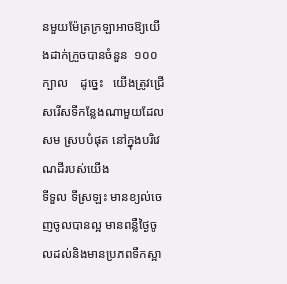នមួយម៉ែត្រក្រឡាអាចឱ្យយើងដាក់ក្រួចបានចំនួន  ១០០ក្បាល    ដូច្នេះ   យើងត្រូវជ្រើសរើសទីកន្លែងណាមួយដែលសម ស្របបំផុត នៅក្នុងបរិវេណដីរបស់យើង
ទីទួល ទីស្រឡះ មានខ្យល់ចេញចូលបានល្អ មានពន្លឺថ្ងៃចូលដល់និងមានប្រភពទឹកស្អា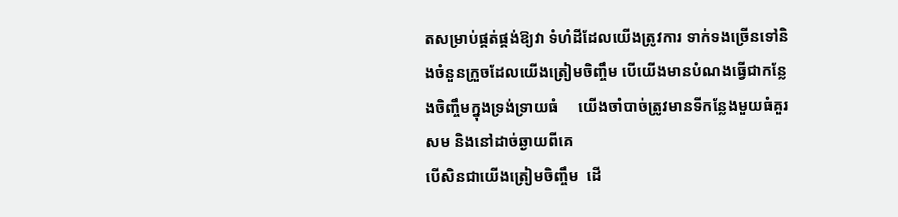តសម្រាប់ផ្គត់ផ្គង់ឱ្យវា ទំហំដីដែលយើងត្រូវការ ទាក់ទងច្រើនទៅនិងចំនួនក្រួចដែលយើងត្រៀមចិញ្ចឹម បើយើងមានបំណងធ្វើជាកន្លែងចិញ្ចឹមក្នុងទ្រង់ទ្រាយធំ     យើងចាំបាច់ត្រូវមានទីកន្លែងមួយធំគួរសម និងនៅដាច់ឆ្ងាយពីគេ
បើសិនជាយើងត្រៀមចិញ្ចឹម  ដើ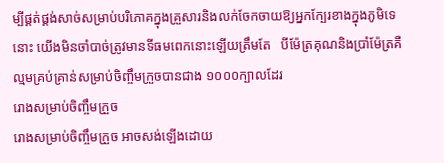ម្បីផ្គត់ផ្គង់សាច់សម្រាប់បរិភោគក្នុងគ្រួសារនិងលក់ចែកចាយឱ្យអ្នកក្បែរខាងក្នុងភូមិទេនោះ យើងមិនចាំបាច់ត្រូវមានទីធមពេកនោះឡើយត្រឹមតែ   បីម៉ែត្រគុណនិងប្រាំម៉ែត្រគឺល្មមគ្រប់គ្រាន់សម្រាប់ចិញ្ចឹមក្រួចបានជាង ១០០០ក្បាលដែរ
រោងសម្រាប់ចិញ្ចឹមក្រួច
រោងសម្រាប់ចិញ្ចឹមក្រួច អាចសង់ឡើងដោយ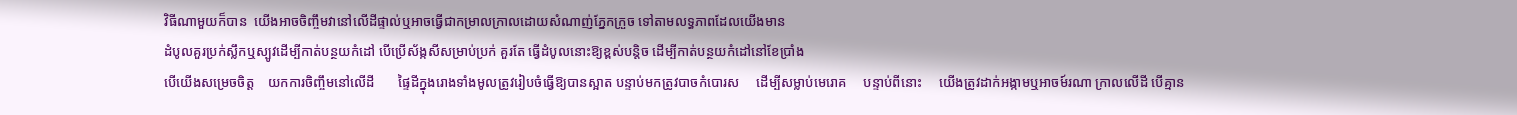វិធីណាមួយក៏បាន  យើងអាចចិញ្ចឹមវានៅលើដីផ្ទាល់ឬអាចធ្វើជាកម្រាលក្រាលដោយសំណាញ់ភ្នែកក្រួច ទៅតាមលទ្ធភាពដែលយើងមាន
ដំបូលគួរប្រក់ស្លឹកឬស្បូវដើម្បីកាត់បន្ថយកំដៅ បើប្រើស័ង្កសីសម្រាប់ប្រក់ គួរតែ ធ្វើដំបូលនោះឱ្យខ្ពស់បន្ដិច ដើម្បីកាត់បន្ថយកំដៅនៅខែប្រាំង
បើយើងសម្រេចចិត្ដ    យកការចិញ្ចឹមនៅលើដី       ផ្ទៃដីក្នុងរោងទាំងមូលត្រូវរៀបចំធ្វើឱ្យបានស្អាត បន្ទាប់មកត្រូវបាចកំបោរស     ដើម្បីសម្លាប់មេរោគ     បន្ទាប់ពីនោះ     យើងត្រូវដាក់អង្កាមឬអាចម៍រណា ក្រាលលើដី បើគ្មាន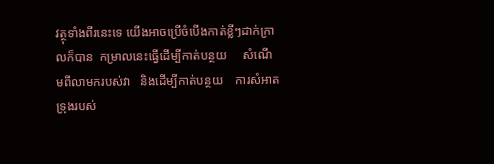វត្ថុទាំងពីរនេះទេ យើងអាចប្រើចំបើងកាត់ខ្លីៗដាក់ក្រាលក៏បាន  កម្រាលនេះធ្វើដើម្បីកាត់បន្ថយ     សំណើមពីលាមករបស់វា   និងដើម្បីកាត់បន្ថយ    ការសំអាតទ្រុងរបស់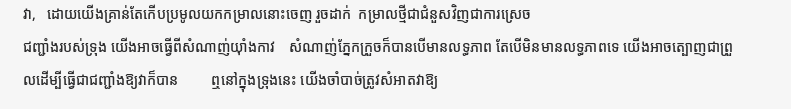វា,   ដោយយើងគ្រាន់តែកើបប្រមូលយកកម្រាលនោះចេញ រួចដាក់  កម្រាលថ្មីជាជំនួសវិញជាការស្រេច
ជញ្ជាំងរបស់ទ្រុង យើងអាចធ្វើពីសំណាញ់យ៉ាំងកាវ    សំណាញ់ភ្នែកក្រួចក៏បានបើមានលទ្ធភាព តែបើមិនមានលទ្ធភាពទេ យើងអាចត្បោញជាព្រួលដើម្បីធ្វើជាជញ្ជាំងឱ្យវាក៏បាន         ឮនៅក្នុងទ្រុងនេះ យើងចាំបាច់ត្រូវសំអាតវាឱ្យ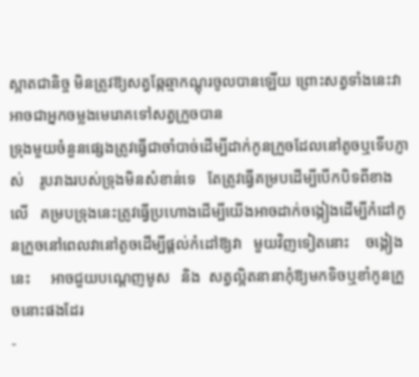ស្អាតជានិច្ច មិនត្រូវឱ្យសត្វឆ្កែឆ្មាកណ្ដុរចូលបានឡើយ ព្រោះសត្វទាំងនេះវាអាចជាអ្នកចម្លងមេរោគទៅសត្វក្រួចបាន
ទ្រុងមួយចំនួនផ្សេងត្រូវធ្វើជាចាំបាច់ដើម្បីដាក់កូនក្រួចដែលនៅតូចឬទើបភ្ញាស់    រូបរាងរបស់ទ្រុងមិនសំខាន់ទេ   តែត្រូវធ្វើគម្របដើម្បីបើកបិទពីខាងលើ   គម្របទ្រុងនេះត្រូវធ្វើប្រហោងដើម្បីយើងអាចដាក់ចង្កៀងដើម្បីកំដៅកូនក្រួចនៅពេលវានៅតូចដើម្បីផ្ដល់កំដៅឱ្យវា   មួយវិញទៀតនោះ    ចង្កៀងនេះ     អាចជួយបណ្ដេញមូស   និង  សត្វល្អិតនានាកុំឱ្យមកទិចឬខាំកូនក្រួចនោះផងដែរ
-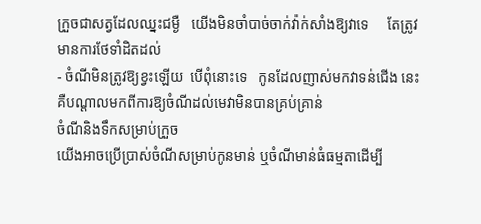ក្រួចជាសត្វដែលឈ្នះជម្ងឺ   យើងមិនចាំបាច់ចាក់វ៉ាក់សាំងឱ្យវាទេ     តែត្រូវមានការថែទាំដិតដល់
- ចំណីមិនត្រូវឱ្យខ្វះឡើយ  បើពុំនោះទេ   កូនដែលញាស់មកវាទន់ជើង នេះគឺបណ្ដាលមកពីការឱ្យចំណីដល់មេវាមិនបានគ្រប់គ្រាន់
ចំណីនិងទឹកសម្រាប់ក្រួច
យើងអាចប្រើប្រាស់ចំណីសម្រាប់កូនមាន់ ឬចំណីមាន់ធំធម្មតាដើម្បី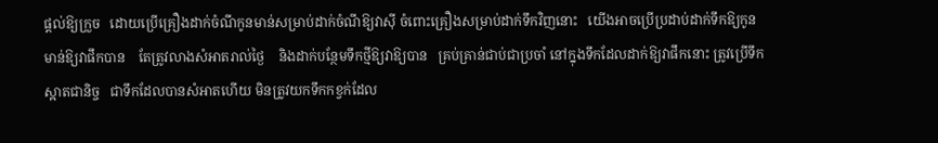ផ្ដល់ឱ្យក្រួច   ដោយប្រើគ្រឿងដាក់ចំណីកូនមាន់សម្រាប់ដាក់ចំណីឱ្យវាស៊ី ចំពោះគ្រឿងសម្រាប់ដាក់ទឹកវិញនោះ   យើងអាចប្រើប្រដាប់ដាក់ទឹកឱ្យកូន    មាន់ឱ្យវាផឹកបាន    តែត្រូវលាងសំអាតរាល់ថ្ងៃ    និងដាក់បន្ថែមទឹកថ្មីឱ្យវាឱ្យបាន   គ្រប់គ្រាន់ជាប់ជាប្រចាំ នៅក្នុងទឹកដែលដាក់ឱ្យវាផឹកនោះ ត្រូវប្រើទឹកស្អាតជានិច្ច   ជាទឹកដែលបានសំអាតហើយ មិនត្រូវយកទឹកកខ្វក់ដែល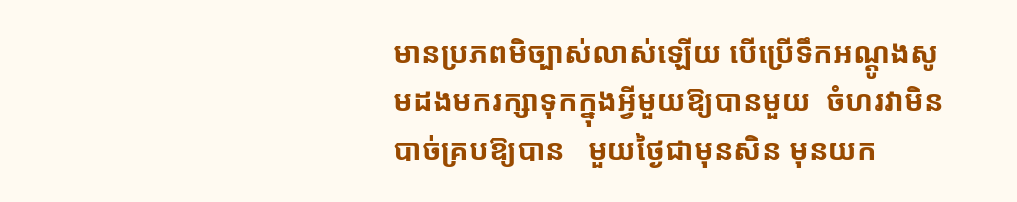មានប្រភពមិច្បាស់លាស់ឡើយ បើប្រើទឹកអណ្ដូងសូមដងមករក្សាទុកក្នុងអ្វីមួយឱ្យបានមួយ  ចំហរវាមិនបាច់គ្របឱ្យបាន   មួយថ្ងៃជាមុនសិន មុនយក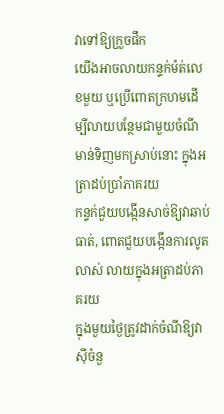វាទៅឱ្យក្រួចផឹក
យើងអាចលាយកន្ទក់ម៉ត់លេខមួយ ឬប្រើពោតក្រហមដើម្បីលាយបន្ថែមជាមួយចំណីមាន់ទិញមកស្រាប់នោះ ក្នុងអត្រាដប់ប្រាំភាគរយ
កន្ទក់ជួយបង្កើនសាច់ឱ្យវាឆាប់ធាត់, ពោតជួយបង្កើនការលូតលាស់ លាយក្នុងអត្រាដប់ភាគរយ
ក្នុងមួយថ្ងៃត្រូវដាក់ចំណីឱ្យវាស៊ីចំនួ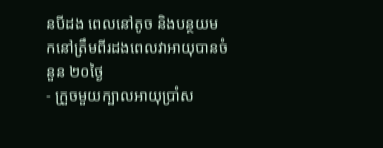នបីដង ពេលនៅតូច និងបន្ថយមកនៅត្រឹមពីរដងពេលវាអាយុបានចំនួន ២០ថ្ងៃ
- ក្រួចមួយក្បាលអាយុប្រាំស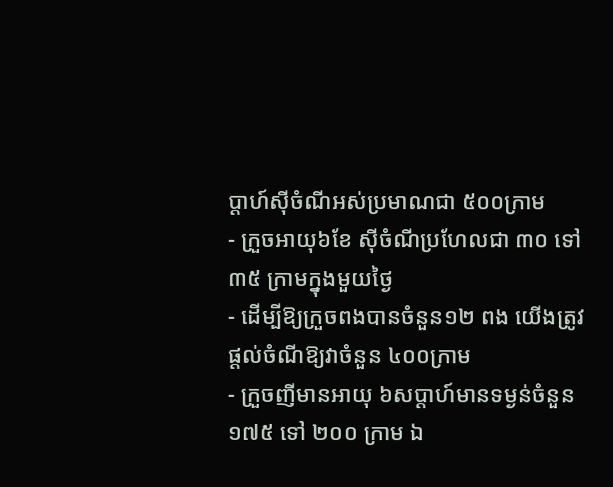ប្ដាហ៍ស៊ីចំណីអស់ប្រមាណជា ៥០០ក្រាម
- ក្រួចអាយុ៦ខែ ស៊ីចំណីប្រហែលជា ៣០ ទៅ ៣៥ ក្រាមក្នុងមួយថ្ងៃ
- ដើម្បីឱ្យក្រួចពងបានចំនួន១២ ពង យើងត្រូវផ្ដល់ចំណីឱ្យវាចំនួន ៤០០ក្រាម
- ក្រួចញីមានអាយុ ៦សប្ដាហ៍មានទម្ងន់ចំនួន ១៧៥ ទៅ ២០០ ក្រាម ឯ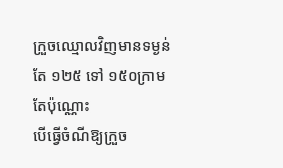ក្រួចឈ្មោលវិញមានទម្ងន់តែ ១២៥ ទៅ ១៥០ក្រាមតែប៉ុណ្ណោះ
បើធ្វើចំណីឱ្យក្រួច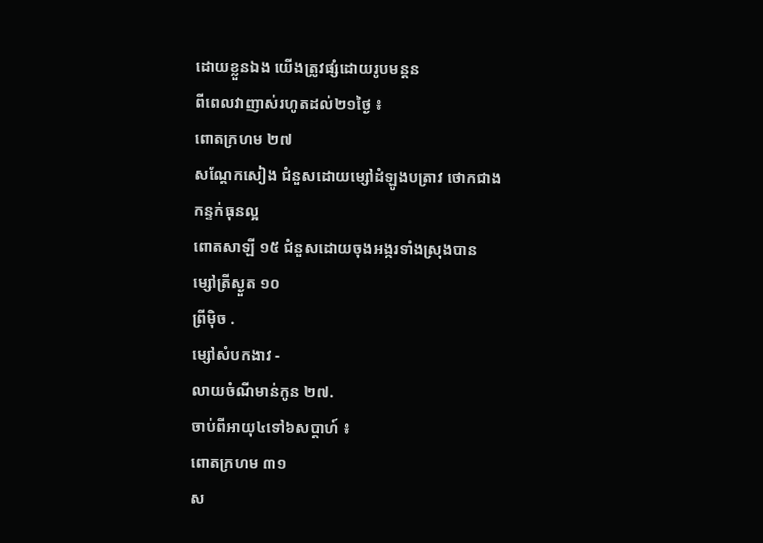ដោយខ្លួនឯង យើងត្រូវផ្សំដោយរូបមន្ដន
ពីពេលវាញាស់រហូតដល់២១ថ្ងៃ ៖
ពោតក្រហម ២៧
សណ្ដែកសៀង ជំនួសដោយម្សៅដំឡូងបត្រាវ ថោកជាង
កន្ទក់ធុនល្អ
ពោតសាឡី ១៥ ជំនួសដោយចុងអង្ករទាំងស្រុងបាន
ម្សៅត្រីស្ងួត ១០
ព្រីម៉ិច .
ម្សៅសំបកងាវ -
លាយចំណីមាន់កូន ២៧.
ចាប់ពីអាយុ៤ទៅ៦សប្ដាហ៍ ៖
ពោតក្រហម ៣១
ស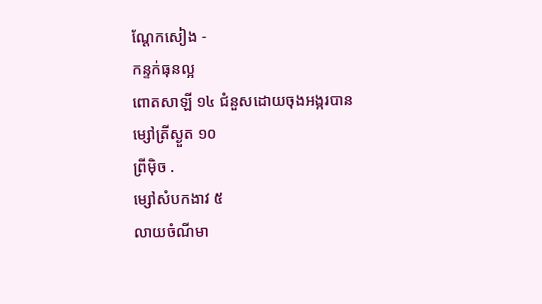ណ្ដែកសៀង -
កន្ទក់ធុនល្អ
ពោតសាឡី ១៤ ជំនួសដោយចុងអង្ករបាន
ម្សៅត្រីស្ងួត ១០
ព្រីម៉ិច .
ម្សៅសំបកងាវ ៥
លាយចំណីមា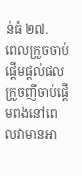ន់ធំ ២៧.
ពេលក្រួចចាប់ផ្ដើមផ្ដល់ផល
ក្រួចញីចាប់ផ្ដើមពងនៅពេលវាមានអា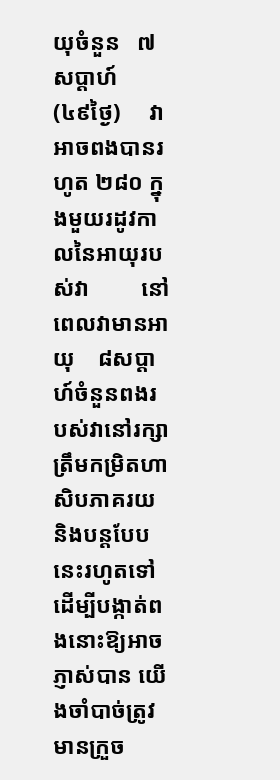យុចំនួន   ៧សប្ដាហ៍   (៤៩ថ្ងៃ)     វាអាចពងបានរហូត ២៨០ ក្នុងមួយរដូវកាលនៃអាយុរបស់វា         នៅពេលវាមានអាយុ    ៨សប្ដាហ៍ចំនួនពងរបស់វានៅរក្សាត្រឹមកម្រិតហាសិបភាគរយ     និងបន្ដបែបនេះរហូតទៅ     ដើម្បីបង្កាត់ពងនោះឱ្យអាចភ្ញាស់បាន យើងចាំបាច់ត្រូវមានក្រួច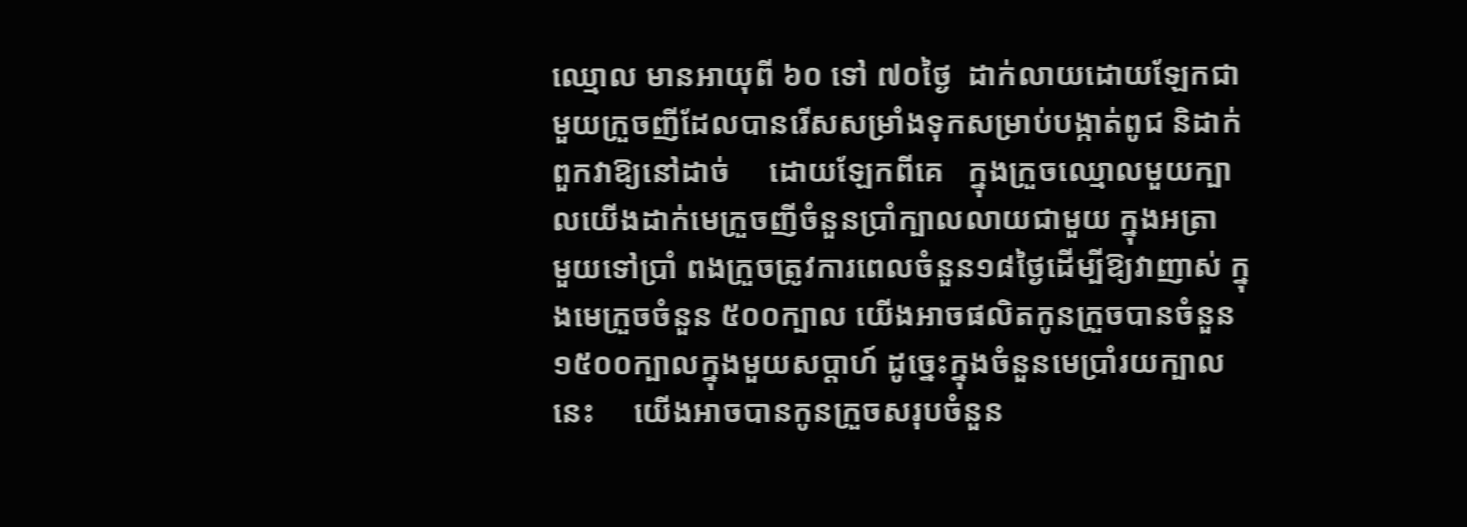ឈ្មោល មានអាយុពី ៦០ ទៅ ៧០ថ្ងៃ  ដាក់លាយដោយឡែកជាមួយក្រួចញីដែលបានរើសសម្រាំងទុកសម្រាប់បង្កាត់ពូជ និដាក់ពួកវាឱ្យនៅដាច់     ដោយឡែកពីគេ   ក្នុងក្រួចឈ្មោលមួយក្បាលយើងដាក់មេក្រួចញីចំនួនប្រាំក្បាលលាយជាមួយ ក្នុងអត្រា  មួយទៅប្រាំ ពងក្រួចត្រូវការពេលចំនួន១៨ថ្ងៃដើម្បីឱ្យវាញាស់ ក្នុងមេក្រួចចំនួន ៥០០ក្បាល យើងអាចផលិតកូនក្រួចបានចំនួន ១៥០០ក្បាលក្នុងមួយសប្ដាហ៍ ដូច្នេះក្នុងចំនួនមេប្រាំរយក្បាលនេះ     យើងអាចបានកូនក្រួចសរុបចំនួន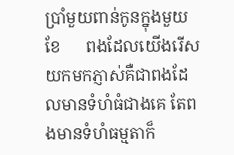ប្រាំមួយពាន់កូនក្នុងមួយខែ      ពងដែលយើងរើសយកមកភ្ញាស់គឺជាពងដែលមានទំហំធំជាងគេ តែពងមានទំហំធម្មតាក៏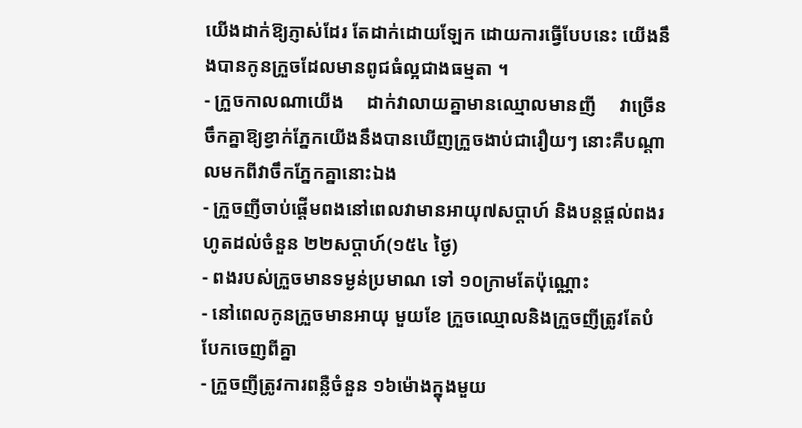យើងដាក់ឱ្យភ្ញាស់ដែរ តែដាក់ដោយឡែក ដោយការធ្វើបែបនេះ យើងនឹងបានកូនក្រួចដែលមានពូជធំល្អជាងធម្មតា ។
- ក្រួចកាលណាយើង     ដាក់វាលាយគ្នាមានឈ្មោលមានញី     វាច្រើនចឹកគ្នាឱ្យខ្វាក់ភ្នែកយើងនឹងបានឃើញក្រួចងាប់ជារឿយៗ នោះគឺបណ្ដាលមកពីវាចឹកភ្នែកគ្នានោះឯង
- ក្រួចញីចាប់ផ្ដើមពងនៅពេលវាមានអាយុ៧សប្ដាហ៍ និងបន្ដផ្ដល់ពងរហូតដល់ចំនួន ២២សប្ដាហ៍(១៥៤ ថ្ងៃ)
- ពងរបស់ក្រួចមានទម្ងន់ប្រមាណ ទៅ ១០ក្រាមតែប៉ុណ្ណោះ
- នៅពេលកូនក្រួចមានអាយុ មួយខែ ក្រួចឈ្មោលនិងក្រួចញីត្រូវតែបំបែកចេញពីគ្នា
- ក្រួចញីត្រូវការពន្លឺចំនួន ១៦ម៉ោងក្នុងមួយ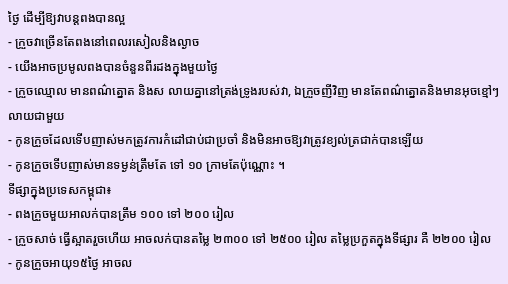ថ្ងៃ ដើម្បីឱ្យវាបន្ដពងបានល្អ
- ក្រួចវាច្រើនតែពងនៅពេលរសៀលនិងល្ងាច
- យើងអាចប្រមូលពងបានចំនួនពីរដងក្នុងមួយថ្ងៃ
- ក្រួចឈ្មោល មានពណ៌ត្នោត និងស លាយគ្នានៅត្រង់ទ្រូងរបស់វា, ឯក្រួចញីវិញ មានតែពណ៌ត្នោតនិងមានអុចខ្មៅៗលាយជាមួយ
- កូនក្រួចដែលទើបញាស់មកត្រូវការកំដៅជាប់ជាប្រចាំ និងមិនអាចឱ្យវាត្រូវខ្យល់ត្រជាក់បានឡើយ
- កូនក្រួចទើបញាស់មានទម្ងន់ត្រឹមតែ ទៅ ១០ ក្រាមតែប៉ុណ្ណោះ ។
ទីផ្សាក្នុងប្រទេសកម្ពុជា៖
- ពងក្រួចមួយអាលក់បានត្រឹម ១០០ ទៅ ២០០ រៀល
- ក្រួចសាច់ ធ្វើស្អាតរួចហើយ អាចលក់បានតម្លៃ ២៣០០ ទៅ ២៥០០ រៀល តម្លៃប្រកួតក្នុងទីផ្សារ គឺ ២២០០ រៀល
- កូនក្រួចអាយុ១៥ថ្ងៃ អាចល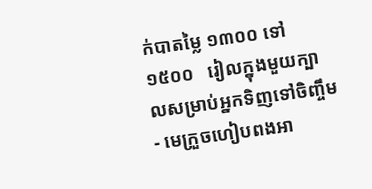ក់បាតម្លៃ ១៣០០ ទៅ ១៥០០   រៀលក្នុងមួយក្បាលសម្រាប់អ្នកទិញទៅចិញ្ចឹម
- មេក្រួចហៀបពងអា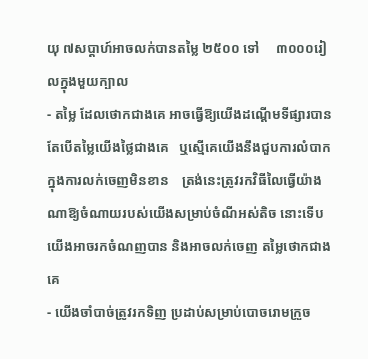យុ ៧សប្ដាហ៍អាចលក់បានតម្លៃ ២៥០០ ទៅ     ៣០០០រៀលក្នុងមួយក្បាល
- តម្លៃ ដែលថោកជាងគេ អាចធ្វើឱ្យយើងដណ្ដើមទីផ្សារបាន   តែបើតម្លៃយើងថ្លៃជាងគេ   ឬស្មើគេយើងនឹងជួបការលំបាកក្នុងការលក់ចេញមិនខាន    ត្រង់នេះត្រូវរកវិធីលៃធ្វើយ៉ាងណាឱ្យចំណាយរបស់យើងសម្រាប់ចំណីអស់តិច នោះទើបយើងអាចរកចំណញបាន និងអាចលក់ចេញ តម្លៃថោកជាងគេ
- យើងចាំបាច់ត្រូវរកទិញ ប្រដាប់សម្រាប់បោចរោមក្រួច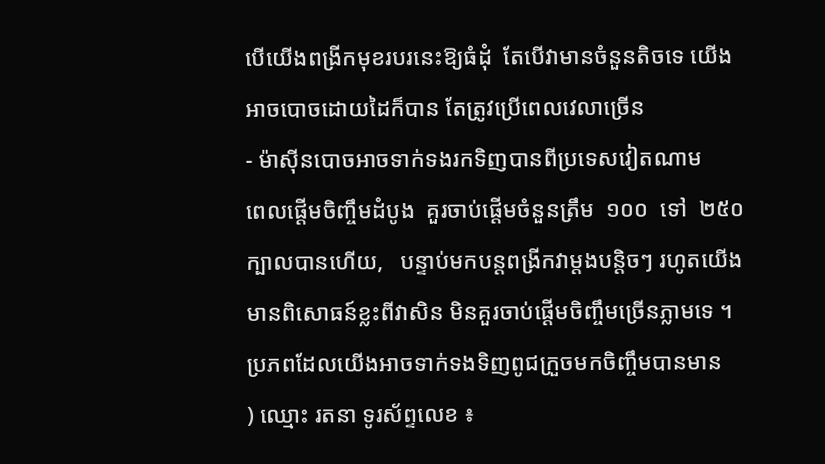បើយើងពង្រីកមុខរបរនេះឱ្យធំដុំ  តែបើវាមានចំនួនតិចទេ យើងអាចបោចដោយដៃក៏បាន តែត្រូវប្រើពេលវេលាច្រើន
- ម៉ាស៊ីនបោចអាចទាក់ទងរកទិញបានពីប្រទេសវៀតណាម
ពេលផ្ដើមចិញ្ចឹមដំបូង  គួរចាប់ផ្ដើមចំនួនត្រឹម  ១០០  ទៅ  ២៥០ក្បាលបានហើយ,   បន្ទាប់មកបន្ដពង្រីកវាម្ដងបន្ដិចៗ រហូតយើងមានពិសោធន៍ខ្លះពីវាសិន មិនគួរចាប់ផ្ដើមចិញ្ចឹមច្រើនភ្លាមទេ ។
ប្រភពដែលយើងអាចទាក់ទងទិញពូជក្រួចមកចិញ្ចឹមបានមាន
) ឈ្មោះ រតនា ទូរស័ព្ទលេខ ៖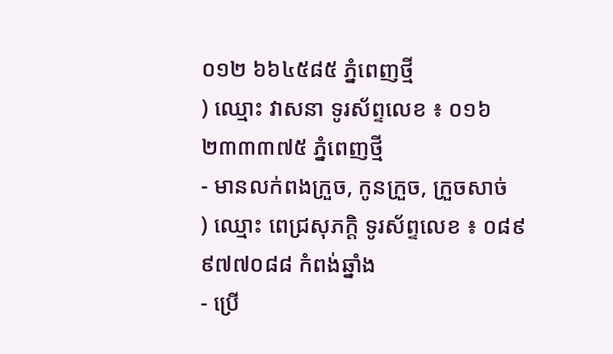០១២ ៦៦៤៥៨៥ ភ្នំពេញថ្មី
) ឈ្មោះ វាសនា ទូរស័ព្ទលេខ ៖ ០១៦ ២៣៣៣៧៥ ភ្នំពេញថ្មី
- មានលក់ពងក្រួច, កូនក្រួច, ក្រួចសាច់
) ឈ្មោះ ពេជ្រសុភក្ដិ ទូរស័ព្ទលេខ ៖ ០៨៩ ៩៧៧០៨៨ កំពង់ឆ្នាំង
- ប្រើ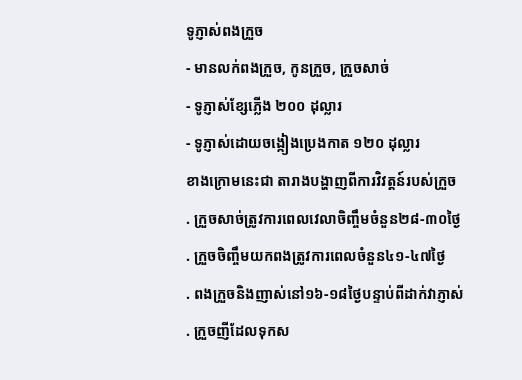ទូភ្ញាស់ពងក្រួច
- មានលក់ពងក្រួច, កូនក្រួច, ក្រួចសាច់
- ទូភ្ញាស់ខ្សែភ្លើង ២០០ ដុល្លារ
- ទូភ្ញាស់ដោយចង្កៀងប្រេងកាត ១២០ ដុល្លារ
ខាងក្រោមនេះជា តារាងបង្ហាញពីការវិវត្ដន៍របស់ក្រួច
. ក្រួចសាច់ត្រូវការពេលវេលាចិញ្ចឹមចំនួន២៨-៣០ថ្ងៃ
. ក្រួចចិញ្ចឹមយកពងត្រូវការពេលចំនួន៤១-៤៧ថ្ងៃ
. ពងក្រួចនិងញាស់នៅ១៦-១៨ថ្ងៃបន្ទាប់ពីដាក់វាភ្ញាស់
. ក្រួចញីដែលទុកស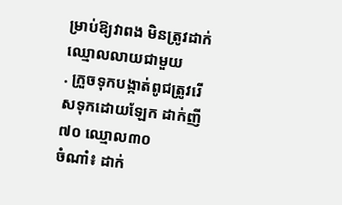ម្រាប់ឱ្យវាពង មិនត្រូវដាក់ឈ្មោលលាយជាមួយ
. ក្រួចទុកបង្កាត់ពូជត្រូវរើសទុកដោយឡែក ដាក់ញី៧០ ឈ្មោល៣០
ចំណាំ៖ ដាក់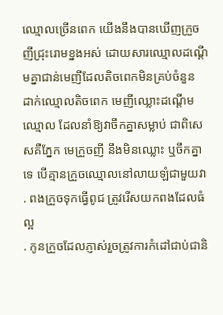ឈ្មោលច្រើនពេក យើងនឹងបានឃើញក្រួចញីជ្រុះរោមខ្នងអស់ ដោយសារឈ្មោលដណ្ដើមគ្នាជាន់មេញីដែលតិចពេកមិនគ្រប់ចំនួន ដាក់ឈ្មោលតិចពេក មេញីឈ្លោះដណ្ដើមឈ្មោល ដែលនាំឱ្យវាចឹកគ្នាសម្លាប់ ជាពិសេសគឺភ្នែក មេក្រួចញី នឹងមិនឈ្លោះ ឬចឹកគ្នាទេ បើគ្មានក្រួចឈ្មោលនៅលាយឡំជាមួយវា
. ពងក្រួចទុកធ្វើពូជ ត្រូវរើសយកពងដែលធំល្អ
. កូនក្រួចដែលភ្ញាស់រួចត្រូវការកំដៅជាប់ជានិ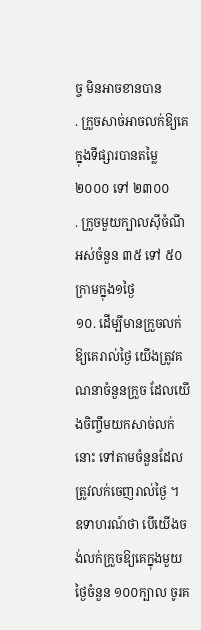ច្ច មិនអាចខានបាន
. ក្រួចសាច់អាចលក់ឱ្យគេក្នុងទីផ្សារបានតម្លៃ ២០០០ ទៅ ២៣០០
. ក្រួចមួយក្បាលស៊ីចំណីអស់ចំនួន ៣៥ ទៅ ៥០ ក្រាមក្នុង១ថ្ងៃ
១០. ដើម្បីមានក្រួចលក់ឱ្យគេរាល់ថ្ងៃ យើងត្រូវគណនាចំនួនក្រួច ដែលយើងចិញ្ចឹមយកសាច់លក់នោះ ទៅតាមចំនួនដែលត្រូវលក់ចេញរាល់ថ្ងៃ ។    ឧទាហរណ៍ថា បើយើងចង់លក់ក្រួចឱ្យគេក្នុងមួយថ្ងៃចំនួន ១០០ក្បាល ចូរគ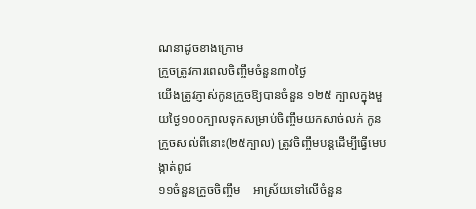ណនាដូចខាងក្រោម
ក្រួចត្រូវការពេលចិញ្ចឹមចំនួន៣០ថ្ងៃ
យើងត្រូវភ្ញាស់កូនក្រួចឱ្យបានចំនួន ១២៥ ក្បាលក្នុងមួយថ្ងៃ១០០ក្បាលទុកសម្រាប់ចិញ្ចឹមយកសាច់លក់ កូនក្រួចសល់ពីនោះ(២៥ក្បាល) ត្រូវចិញ្ចឹមបន្ដដើម្បីធ្វើមេបង្កាត់ពូជ
១១ចំនួនក្រួចចិញ្ចឹម    អាស្រ័យទៅលើចំនួន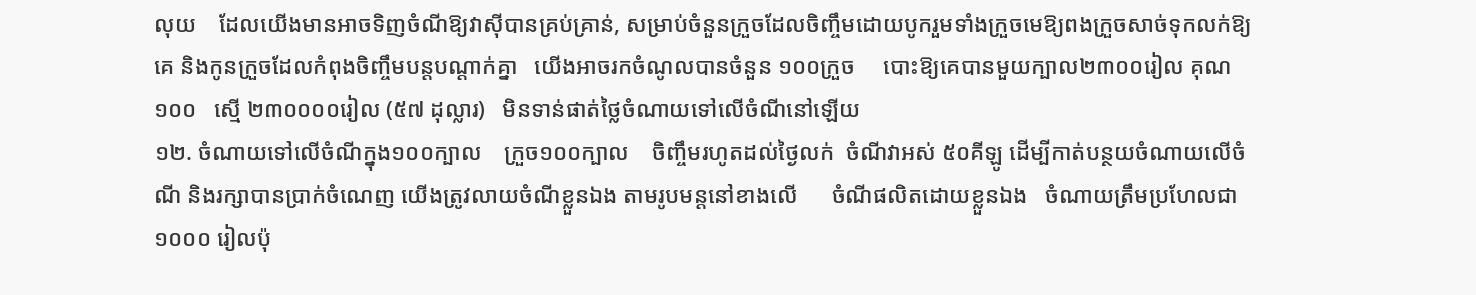លុយ    ដែលយើងមានអាចទិញចំណីឱ្យវាស៊ីបានគ្រប់គ្រាន់, សម្រាប់ចំនួនក្រួចដែលចិញ្ចឹមដោយបូករួមទាំងក្រួចមេឱ្យពងក្រួចសាច់ទុកលក់ឱ្យគេ និងកូនក្រួចដែលកំពុងចិញ្ចឹមបន្ដបណ្ដាក់គ្នា   យើងអាចរកចំណូលបានចំនួន ១០០ក្រួច     បោះឱ្យគេបានមួយក្បាល២៣០០រៀល គុណ ១០០   ស្មើ ២៣០០០០រៀល (៥៧ ដុល្លារ)   មិនទាន់ផាត់ថ្លៃចំណាយទៅលើចំណីនៅឡើយ
១២. ចំណាយទៅលើចំណីក្នុង១០០ក្បាល    ក្រួច១០០ក្បាល    ចិញ្ចឹមរហូតដល់ថ្ងៃលក់  ចំណីវាអស់ ៥០គីឡូ ដើម្បីកាត់បន្ថយចំណាយលើចំណី និងរក្សាបានប្រាក់ចំណេញ យើងត្រូវលាយចំណីខ្លួនឯង តាមរូបមន្ដនៅខាងលើ      ចំណីផលិតដោយខ្លួនឯង   ចំណាយត្រឹមប្រហែលជា  ១០០០ រៀលប៉ុ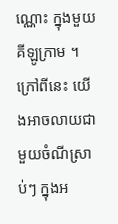ណ្ណោះ ក្នុងមួយគីឡូក្រាម ។ក្រៅពីនេះ យើងអាចលាយជាមួយចំណីស្រាប់ៗ ក្នុងអ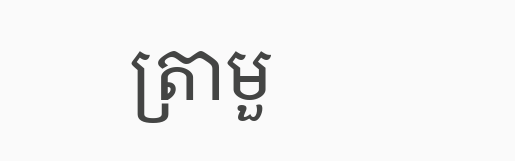ត្រាមួ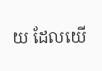យ ដែលយើ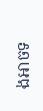ងអាចទ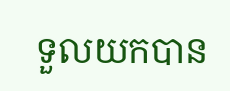ទួលយកបាន